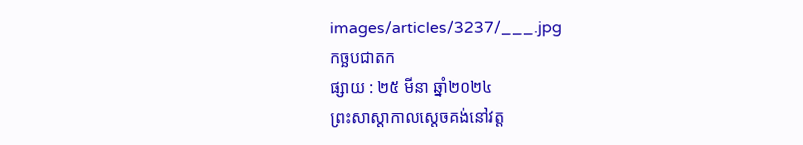images/articles/3237/___.jpg
កច្ឆបជាតក
ផ្សាយ : ២៥ មីនា ឆ្នាំ២០២៤
ព្រះសាស្ដាកាលស្ដេចគង់នៅវត្ត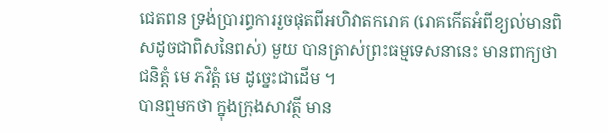ជេតពន ទ្រង់ប្រារព្ធការរួចផុតពីអហិវាតករោគ (រោគកើតអំពីខ្យល់មានពិសដូចជាពិសនៃពស់) មួយ បានត្រាស់ព្រះធម្មទេសនានេះ មានពាក្យថា ជនិត្តំ មេ ភវិត្តំ មេ ដូច្នេះជាដើម ។
បានឮមកថា ក្នុងក្រុងសាវត្ថី មាន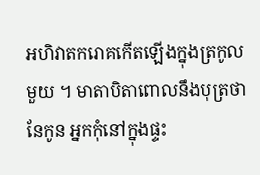អហិវាតករោគកើតឡើងក្នុងត្រកូលមួយ ។ មាតាបិតាពោលនឹងបុត្រថា នែកូន អ្នកកុំនៅក្នុងផ្ទះ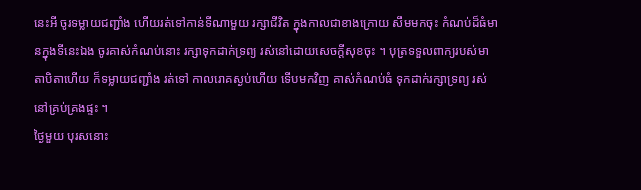នេះអី ចូរទម្លាយជញ្ជាំង ហើយរត់ទៅកាន់ទីណាមួយ រក្សាជីវិត ក្នុងកាលជាខាងក្រោយ សឹមមកចុះ កំណប់ដ៏ធំមានក្នុងទីនេះឯង ចូរគាស់កំណប់នោះ រក្សាទុកដាក់ទ្រព្យ រស់នៅដោយសេចក្ដីសុខចុះ ។ បុត្រទទួលពាក្យរបស់មាតាបិតាហើយ ក៏ទម្លាយជញ្ជាំង រត់ទៅ កាលរោគស្ងប់ហើយ ទើបមកវិញ គាស់កំណប់ធំ ទុកដាក់រក្សាទ្រព្យ រស់នៅគ្រប់គ្រងផ្ទះ ។
ថ្ងៃមួយ បុរសនោះ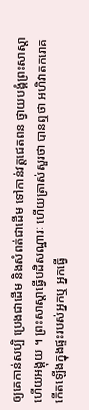ឲ្យគេកាន់សប្បិ ប្រេងជាដើម និងសំពត់ជាដើម ទៅកាន់វត្តជេតពន ថ្វាយបង្គំព្រះសាស្ដា ហើយអង្គុយ ។ ព្រះសាស្ដាធ្វើបដិសណ្ឋារៈ ហើយត្រាស់សួរថា បានឮថា អហិវាតករោគកើតឡើងក្នុងផ្ទះរបស់អ្នកឬ អ្នកធ្វើ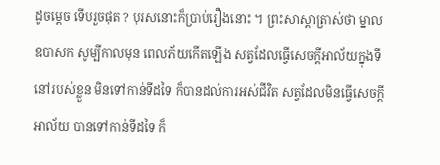ដូចម្ដេច ទើបរួចផុត ? បុរសនោះក៏ប្រាប់រឿងនោះ ។ ព្រះសាស្ដាត្រាស់ថា ម្នាលឧបាសក សូម្បីកាលមុន ពេលភ័យកើតឡើង សត្វដែលធ្វើសេចក្ដីអាល័យក្នុងទីនៅរបស់ខ្លួន មិនទៅកាន់ទីដទៃ ក៏បានដល់ការអស់ជីវិត សត្វដែលមិនធ្វើសេចក្ដីអាល័យ បានទៅកាន់ទីដទៃ ក៏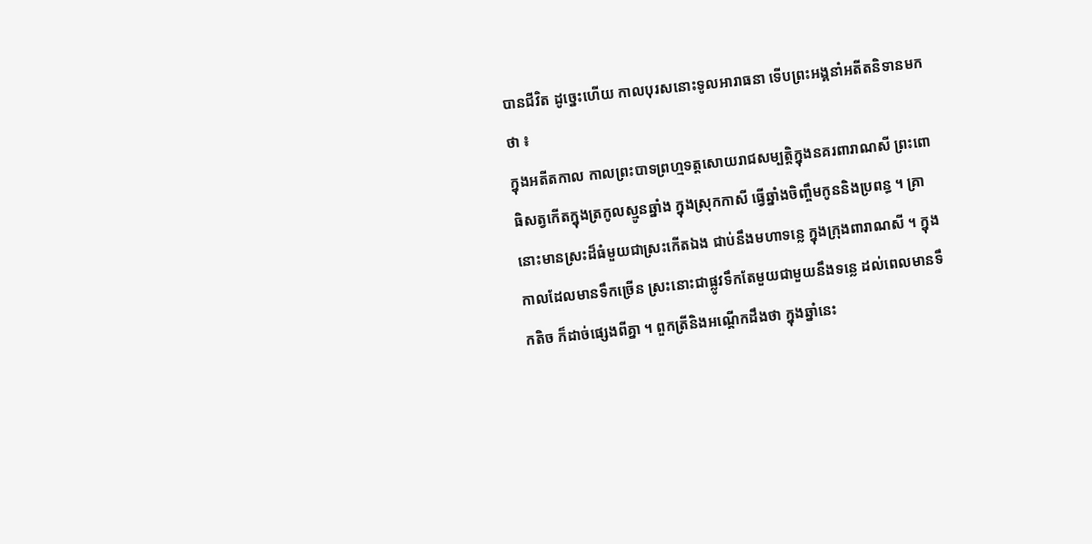បានជីវិត ដូច្នេះហើយ កាលបុរសនោះទូលអារាធនា ទើបព្រះអង្គនាំអតីតនិទានមកថា ៖
ក្នុងអតីតកាល កាលព្រះបាទព្រហ្មទត្តសោយរាជសម្បត្តិក្នុងនគរពារាណសី ព្រះពោធិសត្វកើតក្នុងត្រកូលស្មូនឆ្នាំង ក្នុងស្រុកកាសី ធ្វើឆ្នាំងចិញ្ចឹមកូននិងប្រពន្ធ ។ គ្រានោះមានស្រះដ៏ធំមួយជាស្រះកើតឯង ជាប់នឹងមហាទន្លេ ក្នុងក្រុងពារាណសី ។ ក្នុងកាលដែលមានទឹកច្រើន ស្រះនោះជាផ្លូវទឹកតែមួយជាមួយនឹងទន្លេ ដល់ពេលមានទឹកតិច ក៏ដាច់ផ្សេងពីគ្នា ។ ពួកត្រីនិងអណ្ដើកដឹងថា ក្នុងឆ្នាំនេះ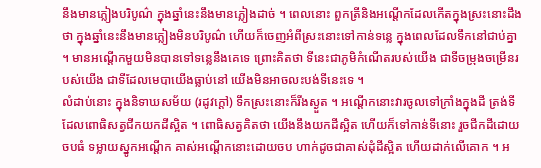នឹងមានភ្លៀងបរិបូណ៌ ក្នុងឆ្នាំនេះនឹងមានភ្លៀងដាច់ ។ ពេលនោះ ពួកត្រីនិងអណ្ដើកដែលកើតក្នុងស្រះនោះដឹងថា ក្នុងឆ្នាំនេះនឹងមានភ្លៀងមិនបរិបូណ៌ ហើយក៏ចេញអំពីស្រះនោះទៅកាន់ទន្លេ ក្នុងពេលដែលទឹកនៅជាប់គ្នា ។ មានអណ្ដើកមួយមិនបានទៅទន្លេនឹងគេទេ ព្រោះគិតថា ទីនេះជាភូមិកំណើតរបស់យើង ជាទីចម្រុងចម្រើនរបស់យើង ជាទីដែលមេបាយើងធ្លាប់នៅ យើងមិនអាចលះបង់ទីនេះទេ ។
លំដាប់នោះ ក្នុងនិទាឃសម័យ (រដូវក្ដៅ) ទឹកស្រះនោះក៏រីងស្ងួត ។ អណ្ដើកនោះវារចូលទៅក្រាំងក្នុងដី ត្រង់ទីដែលពោធិសត្វជីកយកដីស្អិត ។ ពោធិសត្វគិតថា យើងនឹងយកដីស្អិត ហើយក៏ទៅកាន់ទីនោះ រួចជីកដីដោយចបធំ ទម្លាយស្នូកអណ្ដើក គាស់អណ្ដើកនោះដោយចប ហាក់ដូចជាគាស់ដុំដីស្អិត ហើយដាក់លើគោក ។ អ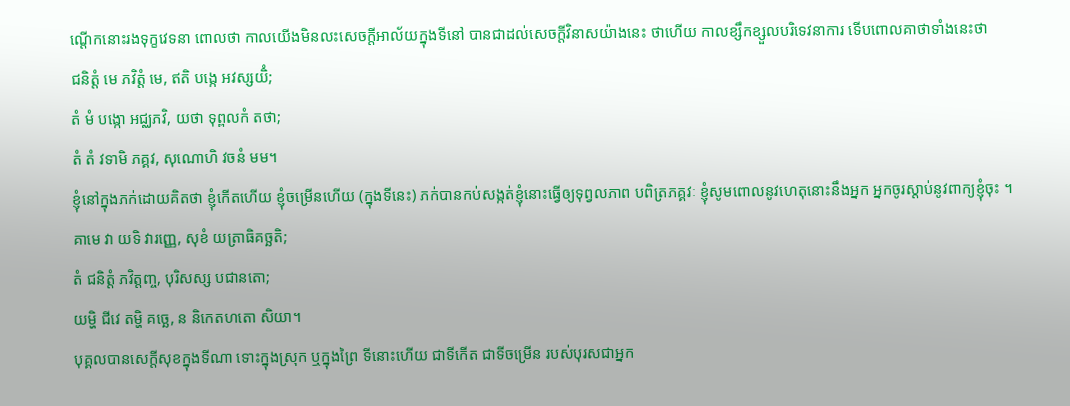ណ្ដើកនោះរងទុក្ខវេទនា ពោលថា កាលយើងមិនលះសេចក្ដីអាល័យក្នុងទីនៅ បានជាដល់សេចក្ដីវិនាសយ៉ាងនេះ ថាហើយ កាលខ្សឹកខ្សួលបរិទេវនាការ ទើបពោលគាថាទាំងនេះថា
ជនិត្តំ មេ ភវិត្តំ មេ, ឥតិ បង្កេ អវស្សយិំ;
តំ មំ បង្កោ អជ្ឈភវិ, យថា ទុព្ពលកំ តថា;
តំ តំ វទាមិ ភគ្គវ, សុណោហិ វចនំ មម។
ខ្ញុំនៅក្នុងភក់ដោយគិតថា ខ្ញុំកើតហើយ ខ្ញុំចម្រើនហើយ (ក្នុងទីនេះ) ភក់បានកប់សង្កត់ខ្ញុំនោះធ្វើឲ្យទុព្វលភាព បពិត្រភគ្គវៈ ខ្ញុំសូមពោលនូវហេតុនោះនឹងអ្នក អ្នកចូរស្ដាប់នូវពាក្យខ្ញុំចុះ ។
គាមេ វា យទិ វារញ្ញេ, សុខំ យត្រាធិគច្ឆតិ;
តំ ជនិត្តំ ភវិត្តញ្ច, បុរិសស្ស បជានតោ;
យម្ហិ ជីវេ តម្ហិ គច្ឆេ, ន និកេតហតោ សិយា។
បុគ្គលបានសេក្ដីសុខក្នុងទីណា ទោះក្នុងស្រុក ឬក្នុងព្រៃ ទីនោះហើយ ជាទីកើត ជាទីចម្រើន របស់បុរសជាអ្នក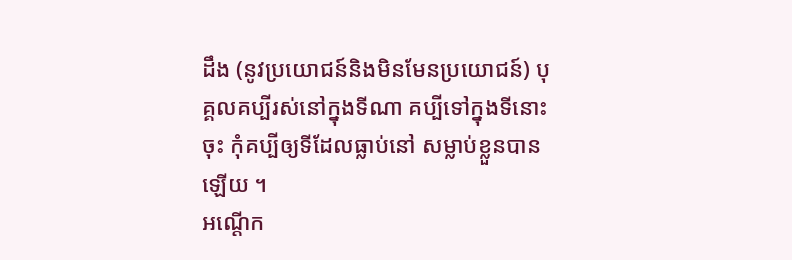ដឹង (នូវប្រយោជន៍និងមិនមែនប្រយោជន៍) បុគ្គលគប្បីរស់នៅក្នុងទីណា គប្បីទៅក្នុងទីនោះចុះ កុំគប្បីឲ្យទីដែលធ្លាប់នៅ សម្លាប់ខ្លួនបានឡើយ ។
អណ្ដើក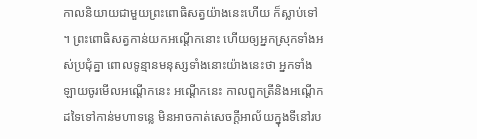កាលនិយាយជាមួយព្រះពោធិសត្វយ៉ាងនេះហើយ ក៏ស្លាប់ទៅ ។ ព្រះពោធិសត្វកាន់យកអណ្ដើកនោះ ហើយឲ្យអ្នកស្រុកទាំងអស់ប្រជុំគ្នា ពោលទូន្មានមនុស្សទាំងនោះយ៉ាងនេះថា អ្នកទាំងឡាយចូរមើលអណ្ដើកនេះ អណ្ដើកនេះ កាលពួកត្រីនិងអណ្ដើកដទៃទៅកាន់មហាទន្លេ មិនអាចកាត់សេចក្ដីអាល័យក្នុងទីនៅរប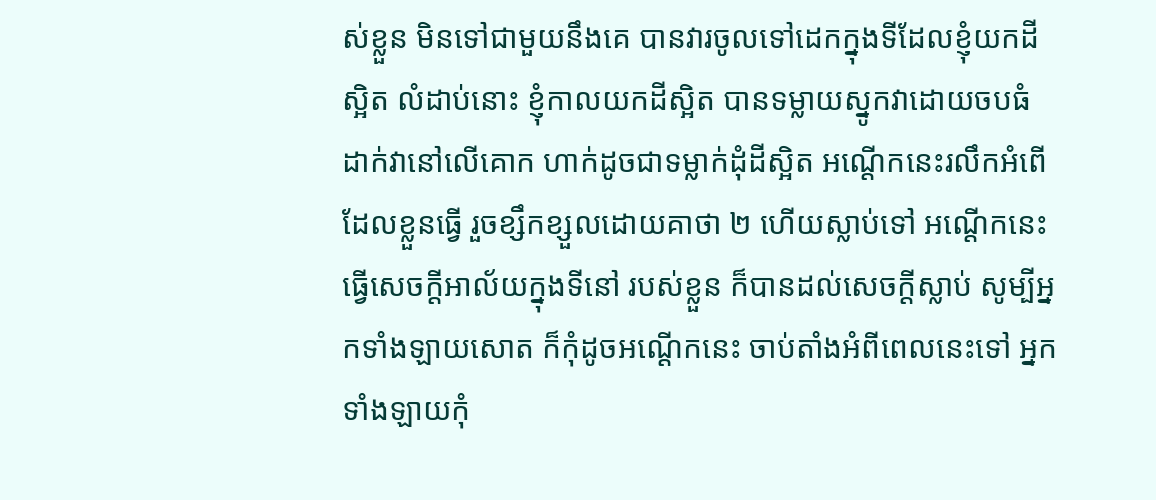ស់ខ្លួន មិនទៅជាមួយនឹងគេ បានវារចូលទៅដេកក្នុងទីដែលខ្ញុំយកដីស្អិត លំដាប់នោះ ខ្ញុំកាលយកដីស្អិត បានទម្លាយស្នូកវាដោយចបធំ ដាក់វានៅលើគោក ហាក់ដូចជាទម្លាក់ដុំដីស្អិត អណ្ដើកនេះរលឹកអំពើដែលខ្លួនធ្វើ រួចខ្សឹកខ្សួលដោយគាថា ២ ហើយស្លាប់ទៅ អណ្ដើកនេះធ្វើសេចក្ដីអាល័យក្នុងទីនៅ របស់ខ្លួន ក៏បានដល់សេចក្ដីស្លាប់ សូម្បីអ្នកទាំងឡាយសោត ក៏កុំដូចអណ្ដើកនេះ ចាប់តាំងអំពីពេលនេះទៅ អ្នកទាំងឡាយកុំ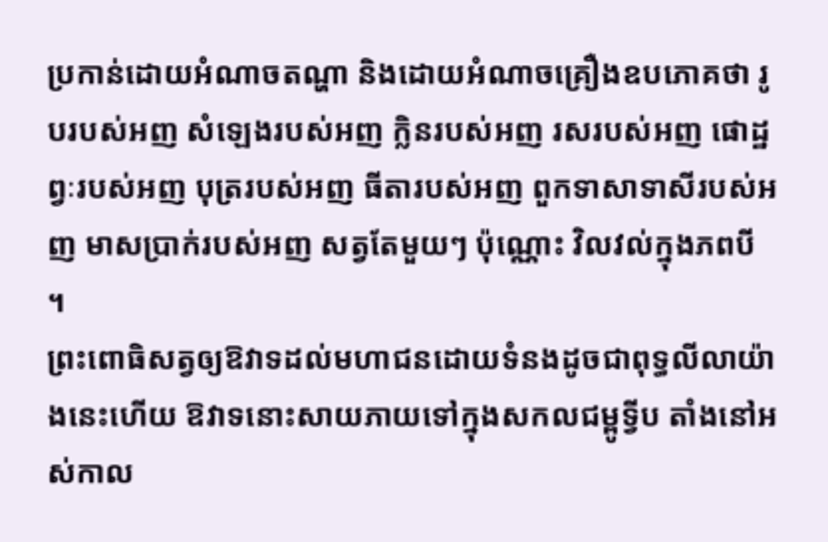ប្រកាន់ដោយអំណាចតណ្ហា និងដោយអំណាចគ្រឿងឧបភោគថា រូបរបស់អញ សំឡេងរបស់អញ ក្លិនរបស់អញ រសរបស់អញ ផោដ្ឋព្វៈរបស់អញ បុត្ររបស់អញ ធីតារបស់អញ ពួកទាសាទាសីរបស់អញ មាសប្រាក់របស់អញ សត្វតែមួយៗ ប៉ុណ្ណោះ វិលវល់ក្នុងភពបី ។
ព្រះពោធិសត្វឲ្យឱវាទដល់មហាជនដោយទំនងដូចជាពុទ្ធលីលាយ៉ាងនេះហើយ ឱវាទនោះសាយភាយទៅក្នុងសកលជម្ពូទ្វីប តាំងនៅអស់កាល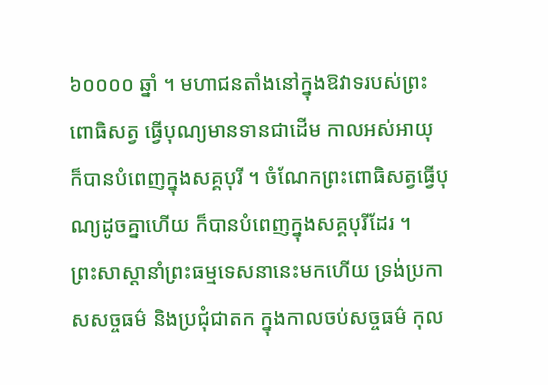៦០០០០ ឆ្នាំ ។ មហាជនតាំងនៅក្នុងឱវាទរបស់ព្រះពោធិសត្វ ធ្វើបុណ្យមានទានជាដើម កាលអស់អាយុ ក៏បានបំពេញក្នុងសគ្គបុរី ។ ចំណែកព្រះពោធិសត្វធ្វើបុណ្យដូចគ្នាហើយ ក៏បានបំពេញក្នុងសគ្គបុរីដែរ ។
ព្រះសាស្ដានាំព្រះធម្មទេសនានេះមកហើយ ទ្រង់ប្រកាសសច្ចធម៌ និងប្រជុំជាតក ក្នុងកាលចប់សច្ចធម៌ កុល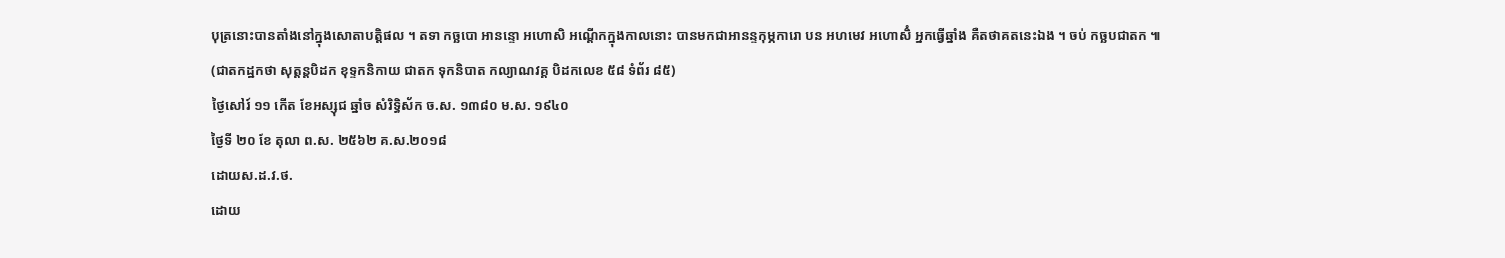បុត្រនោះបានតាំងនៅក្នុងសោតាបត្តិផល ។ តទា កច្ឆបោ អានន្ទោ អហោសិ អណ្ដើកក្នុងកាលនោះ បានមកជាអានន្ទកុម្ភការោ បន អហមេវ អហោសិំ អ្នកធ្វើឆ្នាំង គឺតថាគតនេះឯង ។ ចប់ កច្ឆបជាតក ៕
(ជាតកដ្ឋកថា សុត្តន្តបិដក ខុទ្ទកនិកាយ ជាតក ទុកនិបាត កល្យាណវគ្គ បិដកលេខ ៥៨ ទំព័រ ៨៥)
ថ្ងៃសៅរ៍ ១១ កើត ខែអស្សុជ ឆ្នាំច សំរិទ្ធិស័ក ច.ស. ១៣៨០ ម.ស. ១៩៤០
ថ្ងៃទី ២០ ខែ តុលា ព.ស. ២៥៦២ គ.ស.២០១៨
ដោយស.ដ.វ.ថ.
ដោយ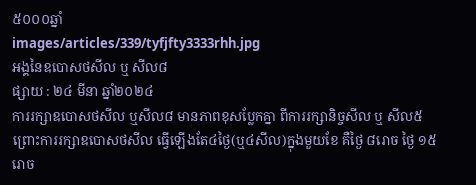៥០០០ឆ្នាំ
images/articles/339/tyfjfty3333rhh.jpg
អង្គនៃឧបោសថសីល ឬ សីល៨
ផ្សាយ : ២៤ មីនា ឆ្នាំ២០២៤
ការរក្សាឧបោសថសីល ឬសីល៨ មានភាពខុសប្លែកគ្នា ពីការរក្សានិច្ចសីល ឬ សីល៥ ព្រោះការរក្សាឧបោសថសីល ធ្វើឡើងតែ៤ថ្ងៃ(ឬ៤សីល)ក្នុងមួយខែ គឺថ្ងៃ ៨រោច ថ្ងៃ ១៥រោច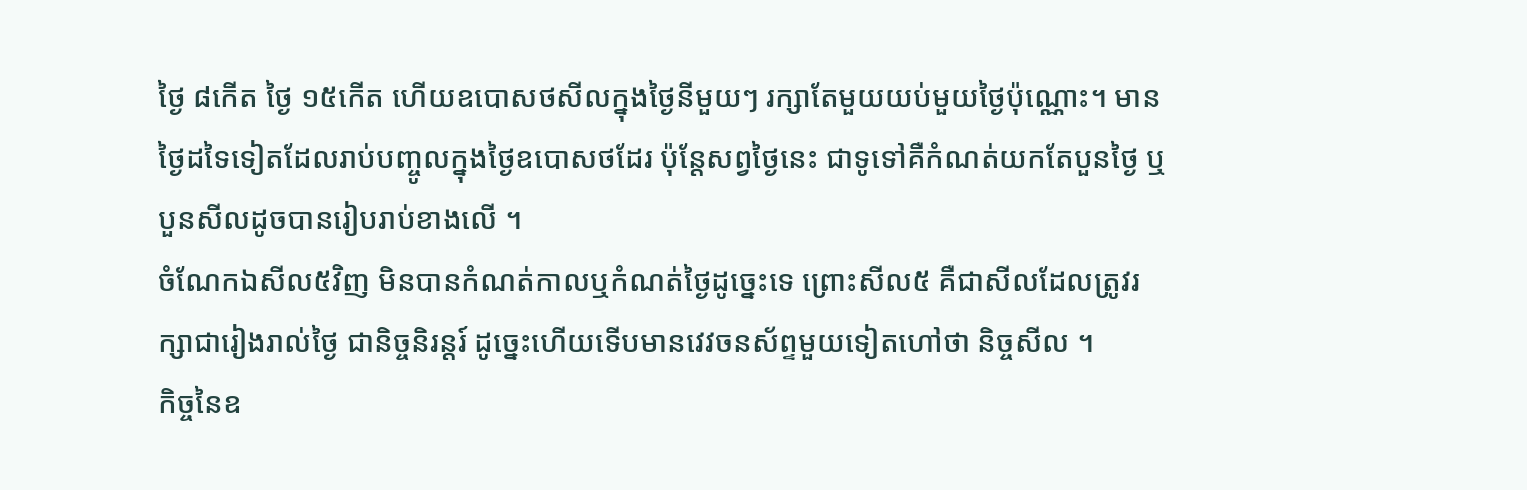ថ្ងៃ ៨កើត ថ្ងៃ ១៥កើត ហើយឧបោសថសីលក្នុងថ្ងៃនីមួយៗ រក្សាតែមួយយប់មួយថ្ងៃប៉ុណ្ណោះ។ មានថ្ងៃដទៃទៀតដែលរាប់បញ្ចូលក្នុងថ្ងៃឧបោសថដែរ ប៉ុន្តែសព្វថ្ងៃនេះ ជាទូទៅគឺកំណត់យកតែបួនថ្ងៃ ឬបួនសីលដូចបានរៀបរាប់ខាងលើ ។
ចំណែកឯសីល៥វិញ មិនបានកំណត់កាលឬកំណត់ថ្ងៃដូច្នេះទេ ព្រោះសីល៥ គឺជាសីលដែលត្រូវរក្សាជារៀងរាល់ថ្ងៃ ជានិច្ចនិរន្តរ៍ ដូច្នេះហើយទើបមានវេវចនស័ព្ទមួយទៀតហៅថា និច្ចសីល ។
កិច្ចនៃឧ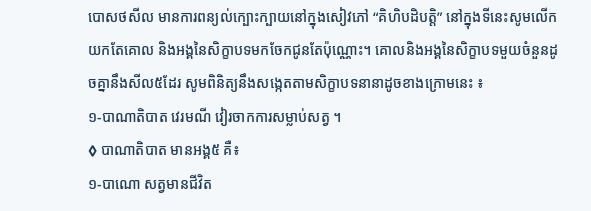បោសថសីល មានការពន្យល់ក្បោះក្បាយនៅក្នុងសៀវភៅ “គិហិបដិបត្តិ” នៅក្នុងទីនេះសូមលើកយកតែគោល និងអង្គនៃសិក្ខាបទមកចែកជូនតែប៉ុណ្ណោះ។ គោលនិងអង្គនៃសិក្ខាបទមួយចំនួនដូចគ្នានឹងសីល៥ដែរ សូមពិនិត្យនឹងសង្កេតតាមសិក្ខាបទនានាដូចខាងក្រោមនេះ ៖
១-បាណាតិបាត វេរមណី វៀរចាកការសម្លាប់សត្វ ។
◊ បាណាតិបាត មានអង្គ៥ គឺ៖
១-បាណោ សត្វមានជីវិត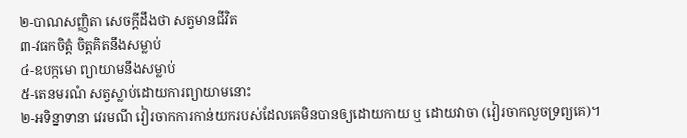២-បាណសញ្ញិតា សេចក្ដីដឹងថា សត្វមានជីវិត
៣-វធកចិត្ដំ ចិត្ដគិតនឹងសម្លាប់
៤-ឧបក្កមោ ព្យាយាមនឹងសម្លាប់
៥-តេនមរណំ សត្វស្លាប់ដោយការព្យាយាមនោះ
២-អទិន្នាទានា វេរមណី វៀរចាកការកាន់យករបស់ដែលគេមិនបានឲ្យដោយកាយ ឬ ដោយវាចា (វៀរចាកលួចទ្រព្យគេ)។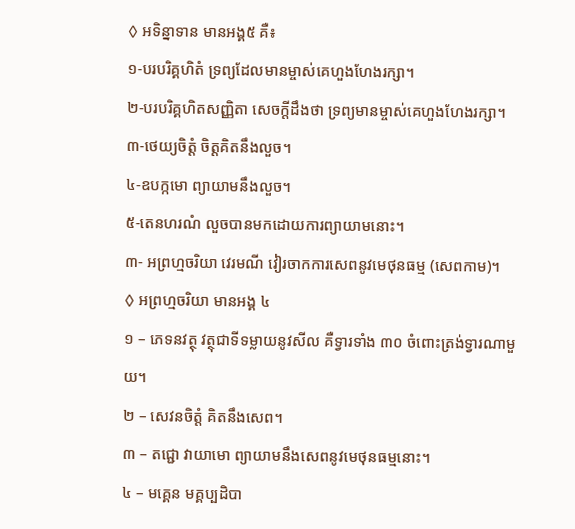◊ អទិន្នាទាន មានអង្គ៥ គឺ៖
១-បរបរិគ្គហិតំ ទ្រព្យដែលមានម្ចាស់គេហួងហែងរក្សា។
២-បរបរិគ្គហិតសញ្ញិតា សេចក្ដីដឹងថា ទ្រព្យមានម្ចាស់គេហួងហែងរក្សា។
៣-ថេយ្យចិត្ដំ ចិត្ដគិតនឹងលួច។
៤-ឧបក្កមោ ព្យាយាមនឹងលួច។
៥-តេនហរណំ លួចបានមកដោយការព្យាយាមនោះ។
៣- អព្រហ្មចរិយា វេរមណី វៀរចាកការសេពនូវមេថុនធម្ម (សេពកាម)។
◊ អព្រហ្មចរិយា មានអង្គ ៤
១ – ភេទនវត្ថុ វត្ថុជាទីទម្លាយនូវសីល គឺទ្វារទាំង ៣០ ចំពោះត្រង់ទ្វារណាមួយ។
២ – សេវនចិត្តំ គិតនឹងសេព។
៣ – តជ្ជោ វាយាមោ ព្យាយាមនឹងសេពនូវមេថុនធម្មនោះ។
៤ – មគ្គេន មគ្គប្បដិបា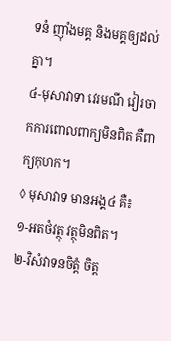ទនំ ញ៉ាំងមគ្គ និងមគ្គឲ្យដល់គ្នា។
៤-មុសាវាទា វេរមណី វៀរចាកការពោលពាក្យមិនពិត គឺពាក្យកុហក។
◊ មុសាវាទ មានអង្គ៤ គឺ៖
១-អតថំវត្ថុ វត្ថុមិនពិត។
២-វិសំវាទនចិត្ដំ ចិត្ដ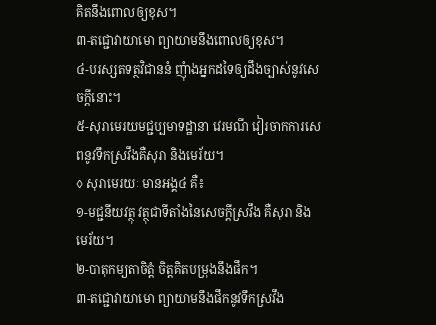គិតនឹងពោលឲ្យខុស។
៣-តជ្ជោវាយាមោ ព្យាយាមនឹងពោលឲ្យខុស។
៤-បរស្សតទត្ថវិជាននំ ញុំាងអ្នកដទៃឲ្យដឹងច្បាស់នូវសេចក្ដីនោះ។
៥-សុរាមេរយមជ្ជប្បមាទដ្ឋានា វេរមណី វៀរចាកការសេពនូវទឹកស្រវឹងគឺសុរា និងមេរ័យ។
◊ សុរាមេរយៈ មានអង្គ៤ គឺ៖
១-មជ្ជនីយវត្ថុ វត្ថុជាទីតាំងនៃសេចក្ដីស្រវឹង គឺសុរា និងមេរ័យ។
២-បាតុកម្យតាចិត្ដំ ចិត្ដគិតបម្រុងនឹងផឹក។
៣-តជ្ជោវាយាមោ ព្យាយាមនឹងផឹកនូវទឹកស្រវឹង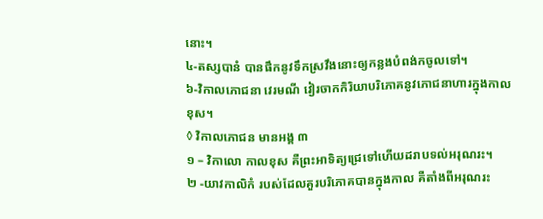នោះ។
៤-តស្សបានំ បានផឹកនូវទឹកស្រវឹងនោះឲ្យកន្លងបំពង់កចូលទៅ។
៦-វិកាលភោជនា វេរមណី វៀរចាកកិរិយាបរិភោគនូវភោជនាហារក្នុងកាលខុស។
◊ វិកាលភោជន មានអង្គ ៣
១ – វិកាលោ កាលខុស គឺព្រះអាទិត្យជ្រេទៅហើយដរាបទល់អរុណរះ។
២ -យាវកាលិកំ របស់ដែលគួរបរិភោគបានក្នុងកាល គឺតាំងពីអរុណរះ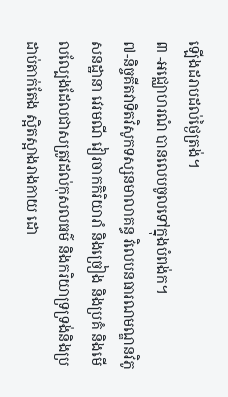ឡើងដរាបដល់ថៃ្ងត្រង់។
៣ -អជ្ឈោហរណំ បានលេបចូលទៅក្នុងបំពង់ក។
៧-និច្ចគីតវាទិតវិសូកទស្សនមាលាគន្ធ វិលេបនធារណមណ្ឌនវិភូសនដ្ឋានា វេរមណី វៀរចាកកិរិយារាំ និងច្រៀង និងប្រគំ និងមើលល្បែងដែលជាសត្រូវដល់កុសលធម៌ និងករិយាទ្រទ្រង់និងប្រដាប់តាក់តែង ស្អិតស្អាងរាងកាយ ដោ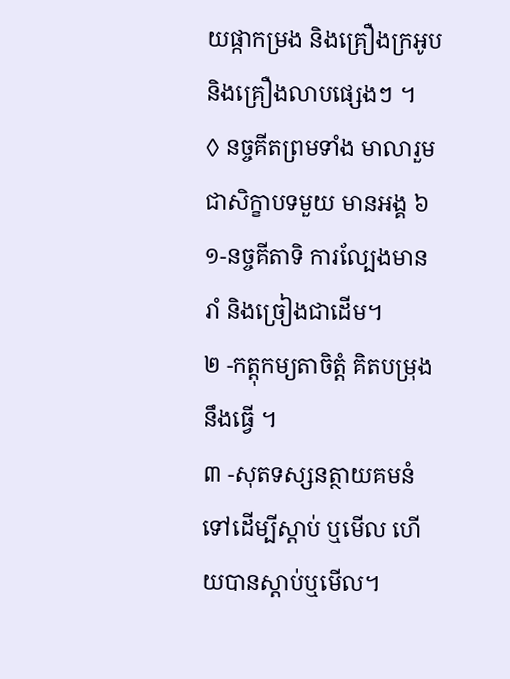យផ្កាកម្រង និងគ្រឿងក្រអូប និងគ្រឿងលាបផ្សេងៗ ។
◊ នច្ចគីតព្រមទាំង មាលារួមជាសិក្ខាបទមួយ មានអង្គ ៦
១-នច្ចគីតាទិ ការលែ្បងមានរាំ និងច្រៀងជាដើម។
២ -កត្តុកម្យតាចិត្តំ គិតបម្រុងនឹងធ្វើ ។
៣ -សុតទស្សនត្ថាយគមនំ ទៅដើម្បីស្តាប់ ឬមើល ហើយបានស្តាប់ឬមើល។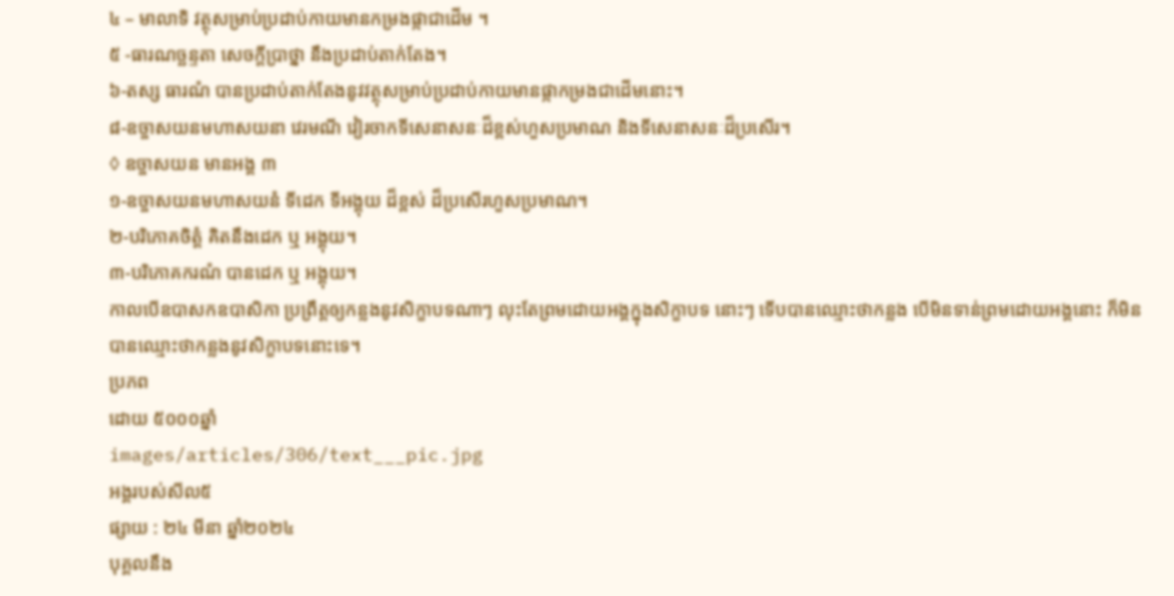៤ – មាលាទិ វត្ថុសម្រាប់ប្រដាប់កាយមានកម្រងផ្កាជាដើម ។
៥ -ធារណច្ឆន្ទតា សេចក្តីប្រាថ្នា នឹងប្រដាប់តាក់តែង។
៦-តស្ស ធារណំ បានប្រដាប់តាក់តែងនូវវត្ថុសម្រាប់ប្រដាប់កាយមានផ្កាកម្រងជាដើមនោះ។
៨-ឧច្ចាសយនមហាសយនា វេរមណី វៀរចាកទីសេនាសនៈដ៏ខ្ពស់ហួសប្រមាណ និងទីសេនាសនៈដ៏ប្រសើរ។
◊ ឧច្ចាសយន មានអង្គ ៣
១-ឧច្ចាសយនមហាសយនំ ទីដេក ទីអង្គុយ ដ៏ខ្ពស់ ដ៏ប្រសើរហួសប្រមាណ។
២-បរិភោគចិត្តំ គិតនឹងដេក ឬ អង្គុយ។
៣-បរិភោគករណំ បានដេក ឬ អង្គុយ។
កាលបើឧបាសកឧបាសិកា ប្រព្រឹត្តឲ្យកន្លងនូវសិក្ខាបទណាៗ លុះតែព្រមដោយអង្គក្នុងសិក្ខាបទ នោះៗ ទើបបានឈ្មោះថាកន្លង បើមិនទាន់ព្រមដោយអង្គនោះ ក៏មិនបានឈ្មោះថាកន្លងនូវសិក្ខាបទនោះទេ។
ប្រភព
ដោយ ៥០០០ឆ្នាំ
images/articles/306/text___pic.jpg
អង្គរបស់សីល៥
ផ្សាយ : ២៤ មីនា ឆ្នាំ២០២៤
បុគ្គលនឹង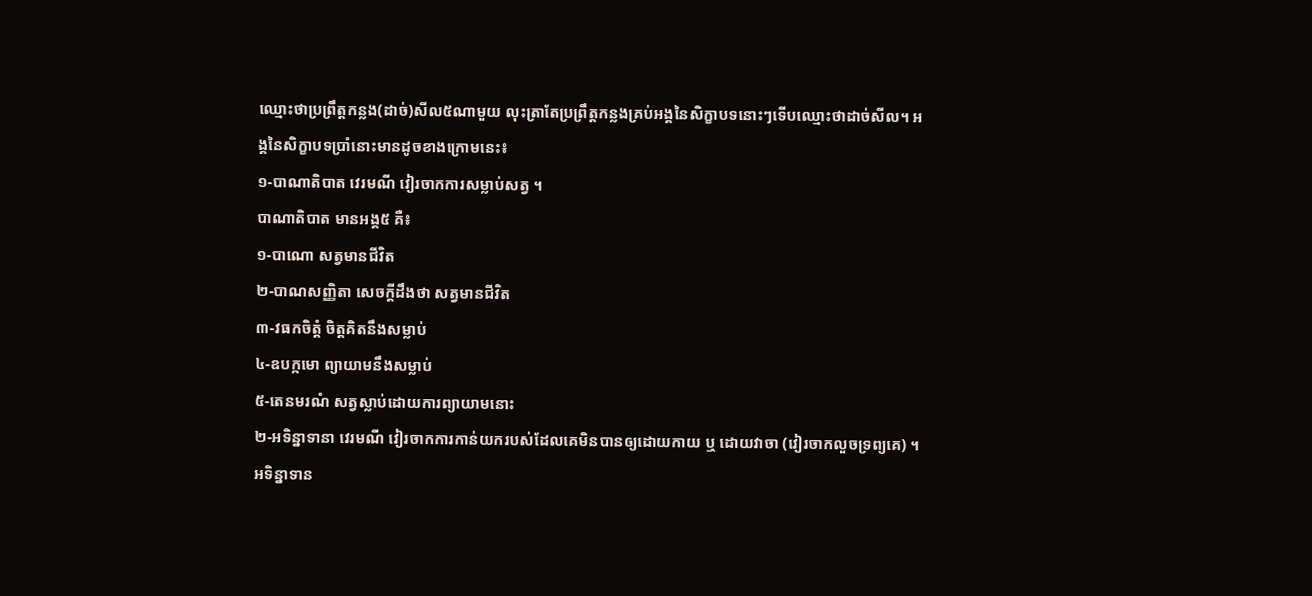ឈ្មោះថាប្រព្រឹត្តកន្លង(ដាច់)សីល៥ណាមួយ លុះត្រាតែប្រព្រឹត្តកន្លងគ្រប់អង្គនៃសិក្ខាបទនោះៗទើបឈ្មោះថាដាច់សីល។ អង្គនៃសិក្ខាបទប្រាំនោះមានដូចខាងក្រោមនេះ៖
១-បាណាតិបាត វេរមណី វៀរចាកការសម្លាប់សត្វ ។
បាណាតិបាត មានអង្គ៥ គឺ៖
១-បាណោ សត្វមានជីវិត
២-បាណសញ្ញិតា សេចក្ដីដឹងថា សត្វមានជីវិត
៣-វធកចិត្ដំ ចិត្ដគិតនឹងសម្លាប់
៤-ឧបក្កមោ ព្យាយាមនឹងសម្លាប់
៥-តេនមរណំ សត្វស្លាប់ដោយការព្យាយាមនោះ
២-អទិន្នាទានា វេរមណី វៀរចាកការកាន់យករបស់ដែលគេមិនបានឲ្យដោយកាយ ឬ ដោយវាចា (វៀរចាកលួចទ្រព្យគេ) ។
អទិន្នាទាន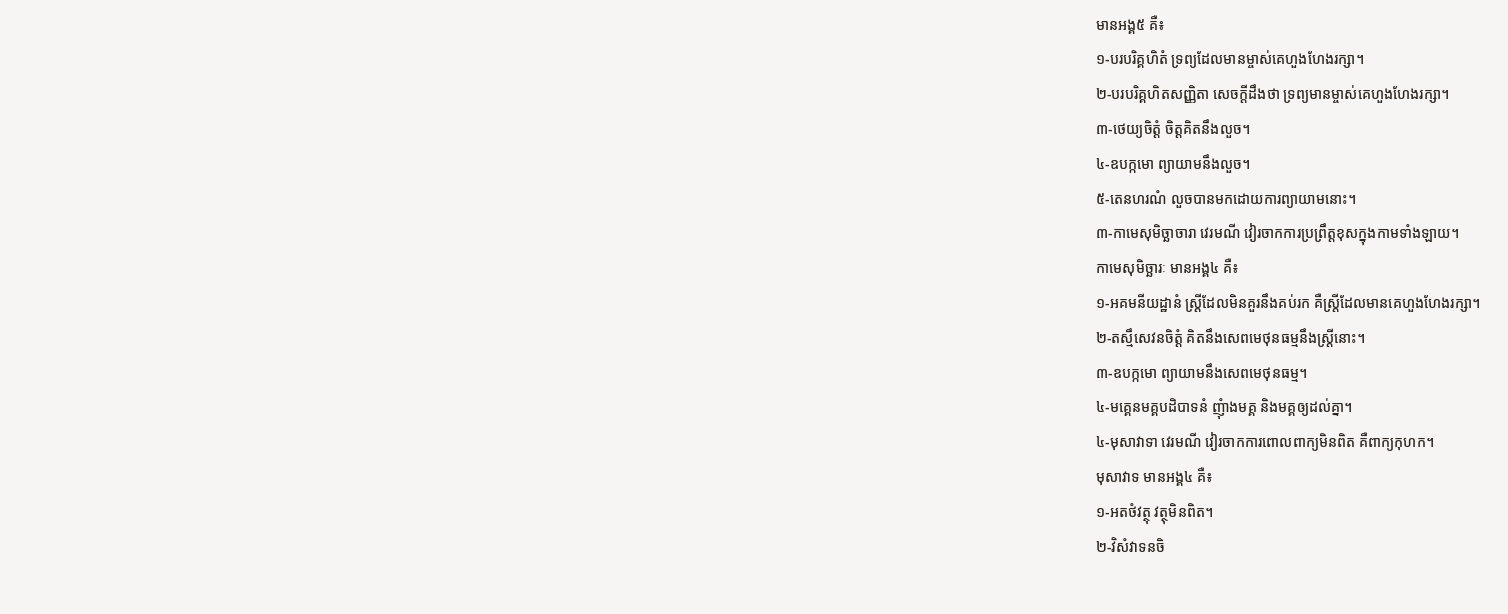មានអង្គ៥ គឺ៖
១-បរបរិគ្គហិតំ ទ្រព្យដែលមានម្ចាស់គេហួងហែងរក្សា។
២-បរបរិគ្គហិតសញ្ញិតា សេចក្ដីដឹងថា ទ្រព្យមានម្ចាស់គេហួងហែងរក្សា។
៣-ថេយ្យចិត្ដំ ចិត្ដគិតនឹងលួច។
៤-ឧបក្កមោ ព្យាយាមនឹងលួច។
៥-តេនហរណំ លួចបានមកដោយការព្យាយាមនោះ។
៣-កាមេសុមិច្ឆាចារា វេរមណី វៀរចាកការប្រព្រឹត្តខុសក្នុងកាមទាំងឡាយ។
កាមេសុមិច្ឆារៈ មានអង្គ៤ គឺ៖
១-អគមនីយដ្ឋានំ ស្រ្ដីដែលមិនគួរនឹងគប់រក គឺស្រ្ដីដែលមានគេហួងហែងរក្សា។
២-តស្មឹសេវនចិត្ដំ គិតនឹងសេពមេថុនធម្មនឹងស្រ្ដីនោះ។
៣-ឧបក្កមោ ព្យាយាមនឹងសេពមេថុនធម្ម។
៤-មគ្គេនមគ្គបដិបាទនំ ញុំាងមគ្គ និងមគ្គឲ្យដល់គ្នា។
៤-មុសាវាទា វេរមណី វៀរចាកការពោលពាក្យមិនពិត គឺពាក្យកុហក។
មុសាវាទ មានអង្គ៤ គឺ៖
១-អតថំវត្ថុ វត្ថុមិនពិត។
២-វិសំវាទនចិ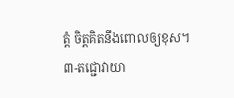ត្ដំ ចិត្ដគិតនឹងពោលឲ្យខុស។
៣-តជ្ជោវាយា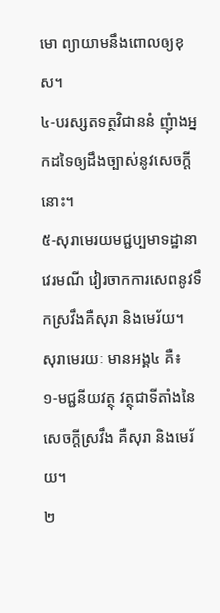មោ ព្យាយាមនឹងពោលឲ្យខុស។
៤-បរស្សតទត្ថវិជាននំ ញុំាងអ្នកដទៃឲ្យដឹងច្បាស់នូវសេចក្ដីនោះ។
៥-សុរាមេរយមជ្ជប្បមាទដ្ឋានា វេរមណី វៀរចាកការសេពនូវទឹកស្រវឹងគឺសុរា និងមេរ័យ។
សុរាមេរយៈ មានអង្គ៤ គឺ៖
១-មជ្ជនីយវត្ថុ វត្ថុជាទីតាំងនៃសេចក្ដីស្រវឹង គឺសុរា និងមេរ័យ។
២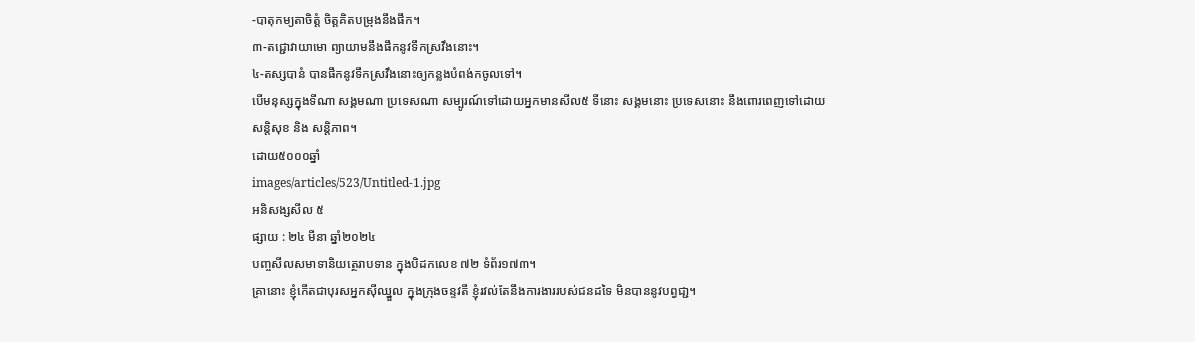-បាតុកម្យតាចិត្ដំ ចិត្ដគិតបម្រុងនឹងផឹក។
៣-តជ្ជោវាយាមោ ព្យាយាមនឹងផឹកនូវទឹកស្រវឹងនោះ។
៤-តស្សបានំ បានផឹកនូវទឹកស្រវឹងនោះឲ្យកន្លងបំពង់កចូលទៅ។
បើមនុស្សក្នុងទីណា សង្គមណា ប្រទេសណា សម្បូរណ៍ទៅដោយអ្នកមានសីល៥ ទីនោះ សង្គមនោះ ប្រទេសនោះ នឹងពោរពេញទៅដោយសន្តិសុខ និង សន្តិភាព។
ដោយ៥០០០ឆ្នាំ
images/articles/523/Untitled-1.jpg
អនិសង្សសីល ៥
ផ្សាយ : ២៤ មីនា ឆ្នាំ២០២៤
បញ្ចសីលសមាទានិយត្ថេរាបទាន ក្នុងបិដកលេខ ៧២ ទំព័រ១៧៣។
គ្រានោះ ខ្ញុំកើតជាបុរសអ្នកស៊ីឈ្នួល ក្នុងក្រុងចន្ទវតី ខ្ញុំរវល់តែនឹងការងាររបស់ជនដទៃ មិនបាននូវបព្វជា្ជ។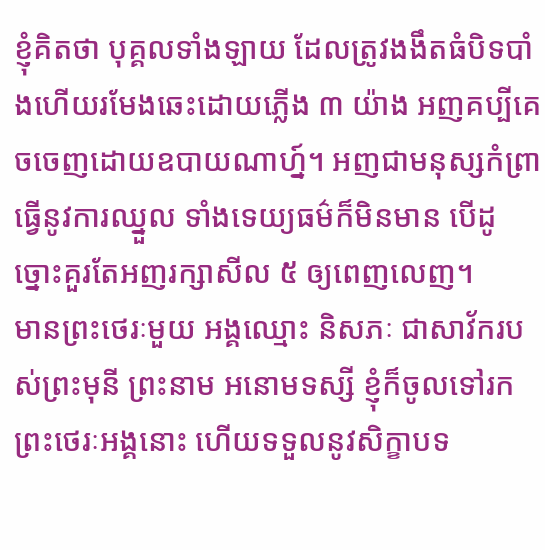ខ្ញុំគិតថា បុគ្គលទាំងឡាយ ដែលត្រូវងងឹតធំបិទបាំងហើយរមែងឆេះដោយភ្លើង ៣ យ៉ាង អញគប្បីគេចចេញដោយឧបាយណាហ្ន៍។ អញជាមនុស្សកំព្រា ធ្វើនូវការឈ្នួល ទាំងទេយ្យធម៌ក៏មិនមាន បើដូច្នោះគួរតែអញរក្សាសីល ៥ ឲ្យពេញលេញ។
មានព្រះថេរៈមួយ អង្គឈ្មោះ និសភៈ ជាសាវ័ករបស់ព្រះមុនី ព្រះនាម អនោមទស្សី ខ្ញុំក៏ចូលទៅរក ព្រះថេរៈអង្គនោះ ហើយទទួលនូវសិក្ខាបទ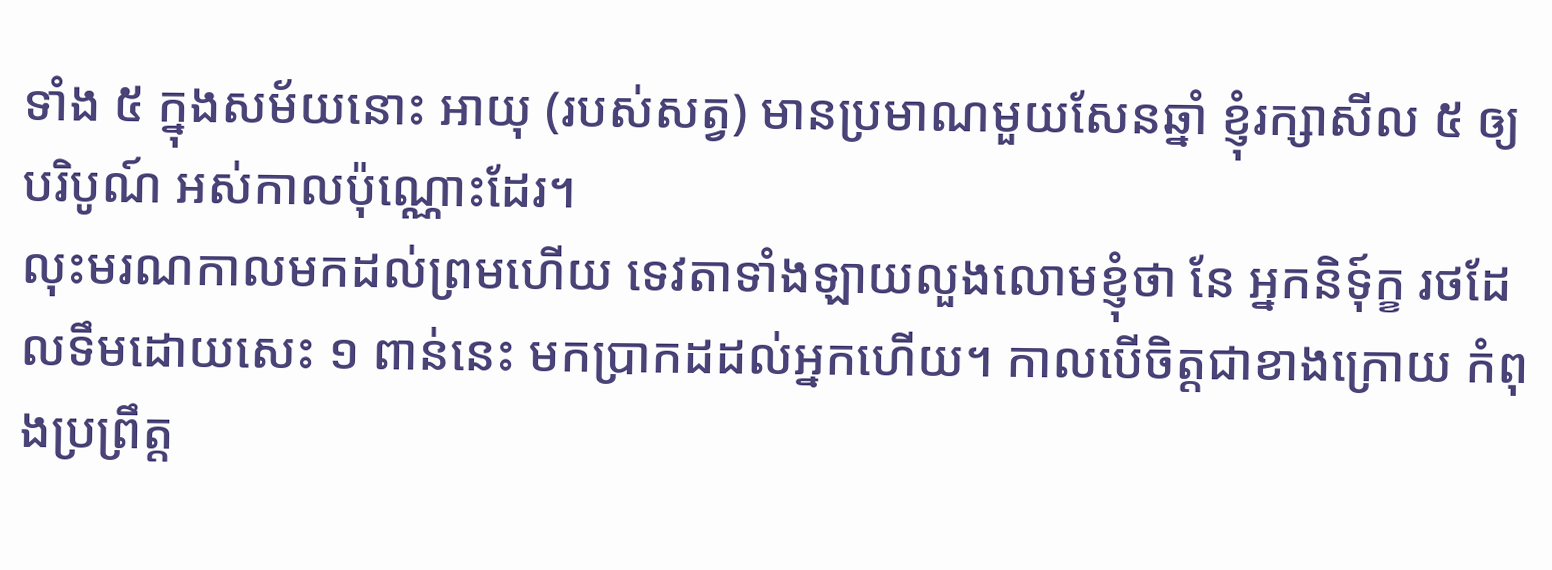ទាំង ៥ ក្នុងសម័យនោះ អាយុ (របស់សត្វ) មានប្រមាណមួយសែនឆ្នាំ ខ្ញុំរក្សាសីល ៥ ឲ្យបរិបូណ៍ អស់កាលប៉ុណ្ណោះដែរ។
លុះមរណកាលមកដល់ព្រមហើយ ទេវតាទាំងឡាយលួងលោមខ្ញុំថា នែ អ្នកនិទុ៍ក្ខ រថដែលទឹមដោយសេះ ១ ពាន់នេះ មកប្រាកដដល់អ្នកហើយ។ កាលបើចិត្តជាខាងក្រោយ កំពុងប្រព្រឹត្ត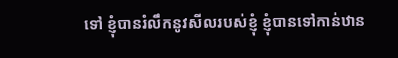ទៅ ខ្ញុំបានរំលឹកនូវសីលរបស់ខ្ញុំ ខ្ញុំបានទៅកាន់ឋាន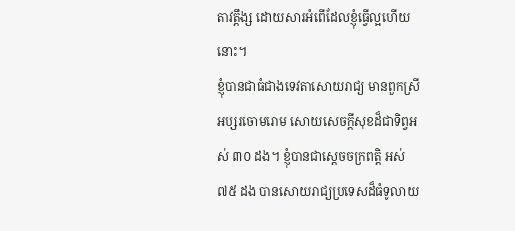តាវត្តឹង្ស ដោយសារអំពើដែលខ្ញុំធ្វើល្អហើយនោះ។
ខ្ញុំបានជាធំជាងទេវតាសោយរាជ្យ មានពួកស្រីអប្សរចោមរោម សោយសេចក្តីសុខដ៏ជាទិព្វអស់ ៣០ ដង។ ខ្ញុំបានជាស្តេចចក្រពត្តិ អស់ ៧៥ ដង បានសោយរាជ្យប្រទេសដ៏ធំទូលាយ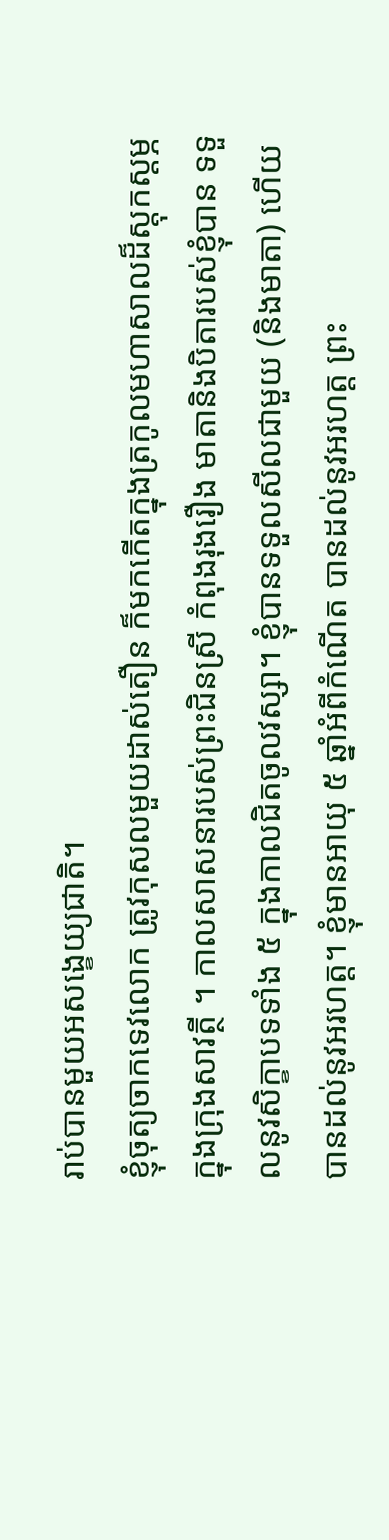រាប់បានមួយអសង្ខេយ្យជាតិ។
ខ្ញុំចុត្យចាកទេវលោក ត្រូវកុសលមួយដាស់តឿន ក៏មកកើតក្នុងត្រកូលមហាសាលដ៏ស្តុកស្តម្ភ ក្នុងក្រុងសាវត្ថី ។ កាលសាសនារបស់ព្រះជិនស្រី កំពុងរុងរឿង មាតានិងបិតារបស់ខ្ញុំបាន ទទួលនូវសិក្ខាបទទាំង ៥ ក្នុងកាលជិតចូលវស្សា។ ខ្ញុំបានទទួលសីលជាមួយ (និងមាតា) ហើយបានដល់នូវអរហត្ត។ ខ្ញុំមានអាយុ ៥ ឆ្នាំអំពីកំណើត បានដល់នូវអរហត្ត ព្រះ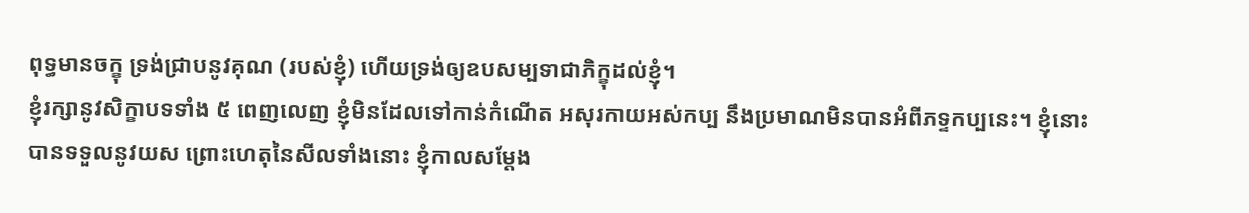ពុទ្ធមានចក្ខុ ទ្រង់ជ្រាបនូវគុណ (របស់ខ្ញុំ) ហើយទ្រង់ឲ្យឧបសម្បទាជាភិក្ខុដល់ខ្ញុំ។
ខ្ញុំរក្សានូវសិក្ខាបទទាំង ៥ ពេញលេញ ខ្ញុំមិនដែលទៅកាន់កំណើត អសុរកាយអស់កប្ប នឹងប្រមាណមិនបានអំពីភទ្ទកប្បនេះ។ ខ្ញុំនោះបានទទួលនូវយស ព្រោះហេតុនៃសីលទាំងនោះ ខ្ញុំកាលសម្តែង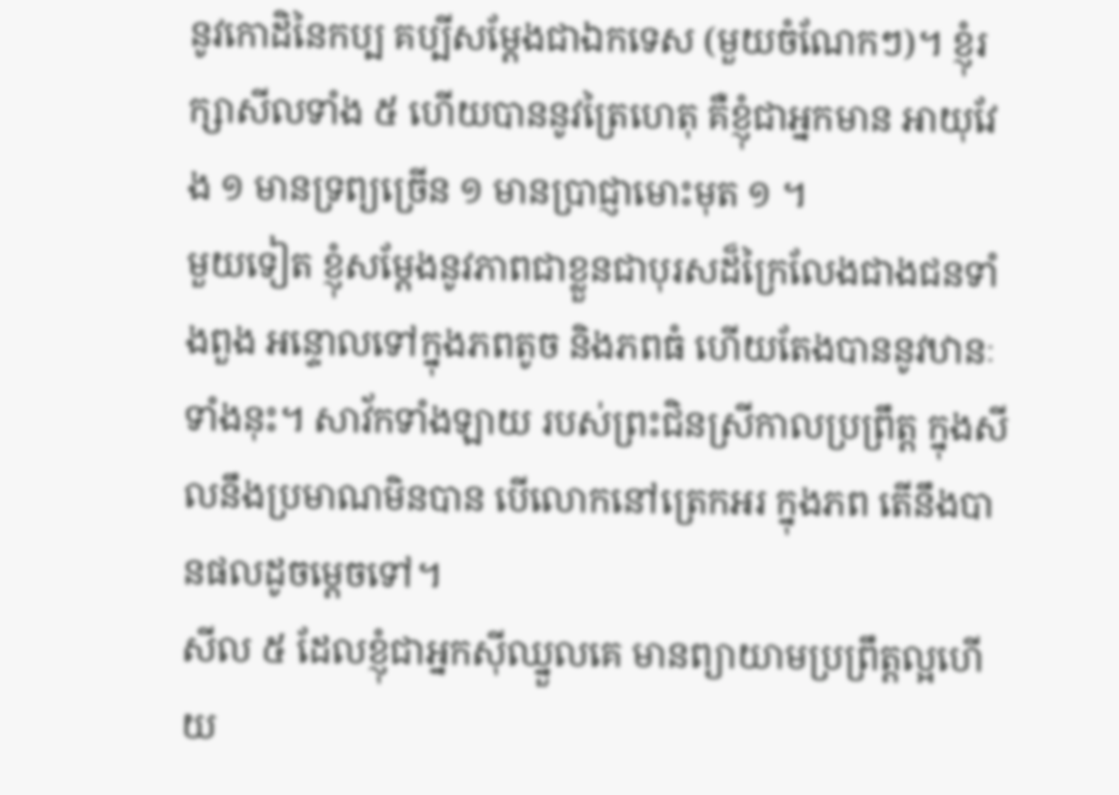នូវកោដិនៃកប្ប គប្បីសម្តែងជាឯកទេស (មួយចំណែកៗ)។ ខ្ញុំរក្សាសីលទាំង ៥ ហើយបាននូវត្រៃហេតុ គឺខ្ញុំជាអ្នកមាន អាយុវែង ១ មានទ្រព្យច្រើន ១ មានប្រាជ្ញាមោះមុត ១ ។
មួយទៀត ខ្ញុំសម្តែងនូវភាពជាខ្លួនជាបុរសដ៏ក្រៃលែងជាងជនទាំងពួង អន្ទោលទៅក្នុងភពតូច និងភពធំ ហើយតែងបាននូវឋានៈទាំងនុះ។ សាវ័កទាំងឡាយ របស់ព្រះជិនស្រីកាលប្រព្រឹត្ត ក្នុងសីលនឹងប្រមាណមិនបាន បើលោកនៅត្រេកអរ ក្នុងភព តើនឹងបានផលដូចម្តេចទៅ។
សីល ៥ ដែលខ្ញុំជាអ្នកស៊ីឈ្នួលគេ មានព្យាយាមប្រព្រឹត្តល្អហើយ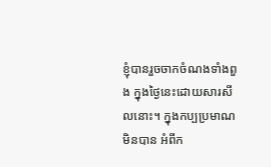ខ្ញុំបានរួចចាកចំណងទាំងពួង ក្នុងថ្ងៃនេះដោយសារសីលនោះ។ ក្នុងកប្បប្រមាណមិនបាន អំពីក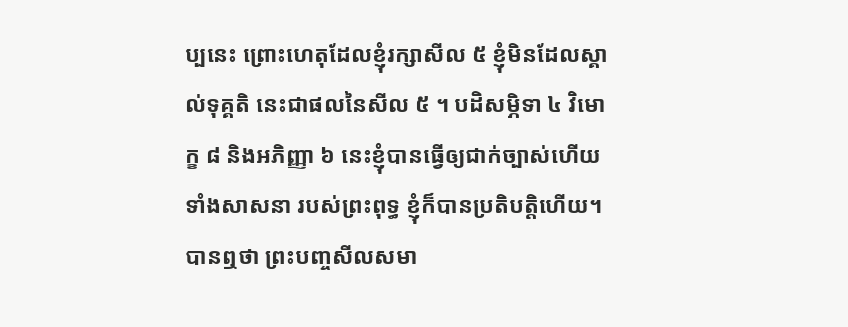ប្បនេះ ព្រោះហេតុដែលខ្ញុំរក្សាសីល ៥ ខ្ញុំមិនដែលស្គាល់ទុគ្គតិ នេះជាផលនៃសីល ៥ ។ បដិសម្ភិទា ៤ វិមោក្ខ ៨ និងអភិញ្ញា ៦ នេះខ្ញុំបានធ្វើឲ្យជាក់ច្បាស់ហើយទាំងសាសនា របស់ព្រះពុទ្ធ ខ្ញុំក៏បានប្រតិបត្តិហើយ។
បានឮថា ព្រះបញ្ចសីលសមា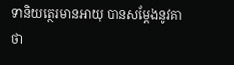ទានិយត្ថេរមានអាយុ បានសម្តែងនូវគាថា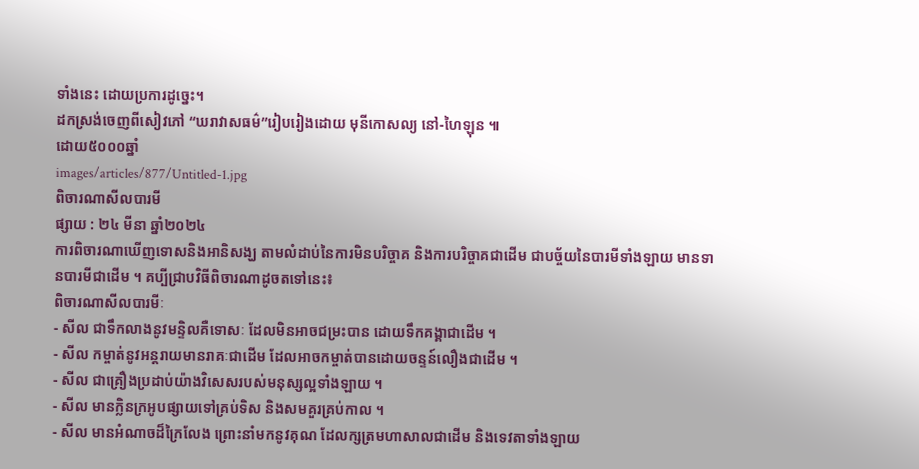ទាំងនេះ ដោយប្រការដូច្នេះ។
ដកស្រង់ចេញពីសៀវភៅ “ឃរាវាសធម៌”រៀបរៀងដោយ មុនីកោសល្យ នៅ-ហៃឡុន ៕
ដោយ៥០០០ឆ្នាំ
images/articles/877/Untitled-1.jpg
ពិចារណាសីលបារមី
ផ្សាយ : ២៤ មីនា ឆ្នាំ២០២៤
ការពិចារណាឃើញទោសនិងអានិសង្ឃ តាមលំដាប់នៃការមិនបរិច្ចាគ និងការបរិច្ចាគជាដើម ជាបច្ច័យនៃបារមីទាំងឡាយ មានទានបារមីជាដើម ។ គប្បីជ្រាបវិធីពិចារណាដូចតទៅនេះ៖
ពិចារណាសីលបារមីៈ
- សីល ជាទឹកលាងនូវមន្ទិលគឺទោសៈ ដែលមិនអាចជម្រះបាន ដោយទឹកគង្គាជាដើម ។
- សីល កម្ចាត់នូវអន្តរាយមានរាគៈជាដើម ដែលអាចកម្ចាត់បានដោយចន្ទន៍លឿងជាដើម ។
- សីល ជាគ្រឿងប្រដាប់យ៉ាងវិសេសរបស់មនុស្សល្អទាំងឡាយ ។
- សីល មានក្លិនក្រអូបផ្សាយទៅគ្រប់ទិស និងសមគួរគ្រប់កាល ។
- សីល មានអំណាចដ៏ក្រៃលែង ព្រោះនាំមកនូវគុណ ដែលក្សត្រមហាសាលជាដើម និងទេវតាទាំងឡាយ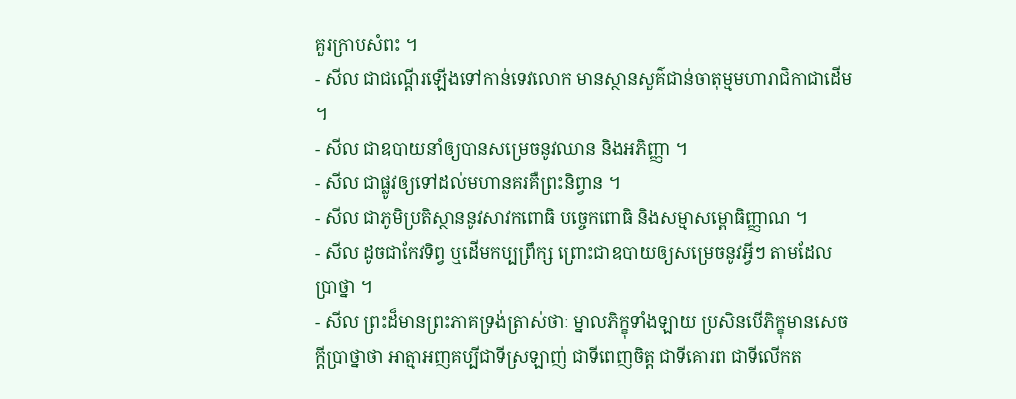គួរក្រាបសំពះ ។
- សីល ជាជណ្តើរឡើងទៅកាន់ទេវលោក មានស្ថានសួគ៌ជាន់ចាតុម្មមហារាជិកាជាដើម ។
- សីល ជាឧបាយនាំឲ្យបានសម្រេចនូវឈាន និងអភិញ្ញា ។
- សីល ជាផ្លូវឲ្យទៅដល់មហានគរគឺព្រះនិព្វាន ។
- សីល ជាភូមិប្រតិស្ថាននូវសាវកពោធិ បច្ចេកពោធិ និងសម្មាសម្ពោធិញ្ញាណ ។
- សីល ដូចជាកែវទិព្វ ឬដើមកប្បព្រឹក្ស ព្រោះជាឧបាយឲ្យសម្រេចនូវអ្វីៗ តាមដែលប្រាថ្នា ។
- សីល ព្រះដ៏មានព្រះភាគទ្រង់ត្រាស់ថាៈ ម្នាលភិក្ខុទាំងឡាយ ប្រសិនបើភិក្ខុមានសេចក្តីប្រាថ្នាថា អាត្មាអញគប្បីជាទីស្រឡាញ់ ជាទីពេញចិត្ត ជាទីគោរព ជាទីលើកត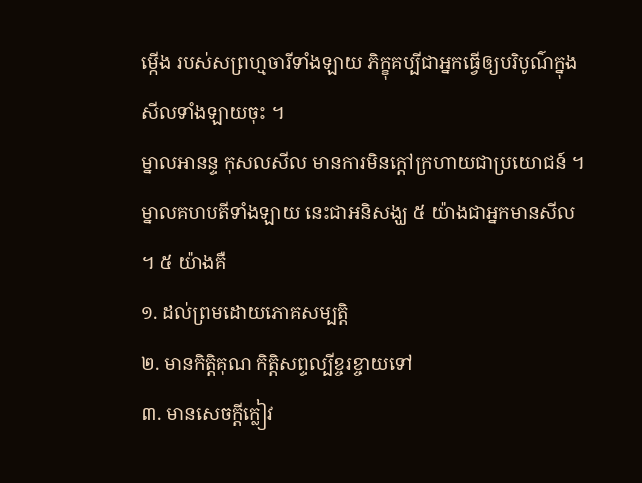ម្កើង របស់សព្រហ្មចារីទាំងឡាយ ភិក្ខុគប្បីជាអ្នកធ្វើឲ្យបរិបូណ៌ក្នុងសីលទាំងឡាយចុះ ។
ម្នាលអានន្ទ កុសលសីល មានការមិនក្តៅក្រហាយជាប្រយោជន៍ ។
ម្នាលគហបតីទាំងឡាយ នេះជាអនិសង្ឃ ៥ យ៉ាងជាអ្នកមានសីល ។ ៥ យ៉ាងគឺ
១. ដល់ព្រមដោយភោគសម្បត្តិ
២. មានកិត្តិគុណ កិត្តិសព្ទល្បីខ្ចរខ្ចាយទៅ
៣. មានសេចក្តីក្លៀវ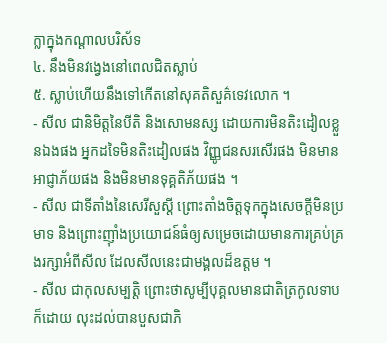ក្លាក្នុងកណ្តាលបរិស័ទ
៤. នឹងមិនវង្វេងនៅពេលជិតស្លាប់
៥. ស្លាប់ហើយនឹងទៅកើតនៅសុគតិសួគ៌ទេវលោក ។
- សីល ជានិមិត្តនៃបីតិ និងសោមនស្ស ដោយការមិនតិះដៀលខ្លួនឯងផង អ្នកដទៃមិនតិះដៀលផង វិញ្ញូជនសរសើរផង មិនមានអាជ្ញាភ័យផង និងមិនមានទុគ្គតិភ័យផង ។
- សីល ជាទីតាំងនៃសេរីសួស្តី ព្រោះតាំងចិត្តទុកក្នុងសេចក្តីមិនប្រមាទ និងព្រោះញ៉ាំងប្រយោជន៍ធំឲ្យសម្រេចដោយមានការគ្រប់គ្រងរក្សាអំពីសីល ដែលសីលនេះជាមង្គលដ៏ឧត្តម ។
- សីល ជាកុលសម្បត្តិ ព្រោះថាសូម្បីបុគ្គលមានជាតិត្រកូលទាបក៏ដោយ លុះដល់បានបួសជាភិ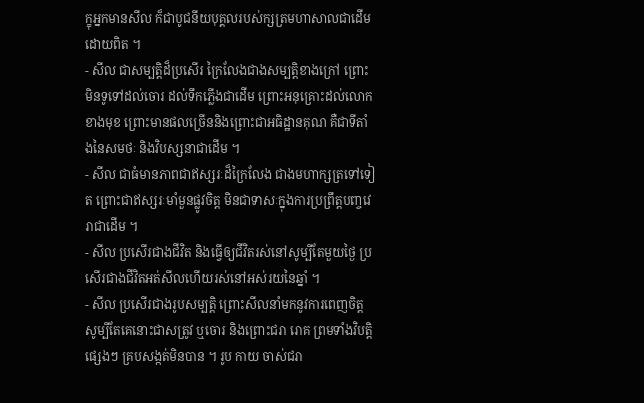ក្ខុអ្នកមានសីល ក៏ជាបូជនីយបុគ្គលរបស់ក្សត្រមហាសាលជាដើមដោយពិត ។
- សីល ជាសម្បត្តិដ៏ប្រសើរ ក្រៃលែងជាងសម្បត្តិខាងក្រៅ ព្រោះមិនទូទៅដល់ចោរ ដល់ទឹកភ្លើងជាដើម ព្រោះអនុគ្រោះដល់លោកខាងមុខ ព្រោះមានផលច្រើននិងព្រោះជាអធិដ្ឋានគុណ គឺជាទីតាំងនៃសមថៈ និងវិបស្សនាជាដើម ។
- សីល ជាធំមានភាពជាឥស្សរៈដ៏ក្រៃលែង ជាងមហាក្សត្រទៅទៀត ព្រោះជាឥស្សរៈមាំមួនផ្លូវចិត្ត មិនជាទាសៈក្នុងការប្រព្រឹត្តបញ្ចវេរាជាដើម ។
- សីល ប្រសើរជាងជីវិត និងធ្វើឲ្យជីវិតរស់នៅសូម្បីតែមួយថ្ងៃ ប្រសើរជាងជីវិតអត់សីលហើយរស់នៅអស់រយនៃឆ្នាំ ។
- សីល ប្រសើរជាងរូបសម្បត្តិ ព្រោះសីលនាំមកនូវការពេញចិត្ត សូម្បីតែគេនោះជាសត្រូវ ឬចោរ និងព្រោះជរា រោគ ព្រមទាំងវិបត្តិផ្សេងៗ គ្របសង្កត់មិនបាន ។ រូប កាយ ចាស់ជរា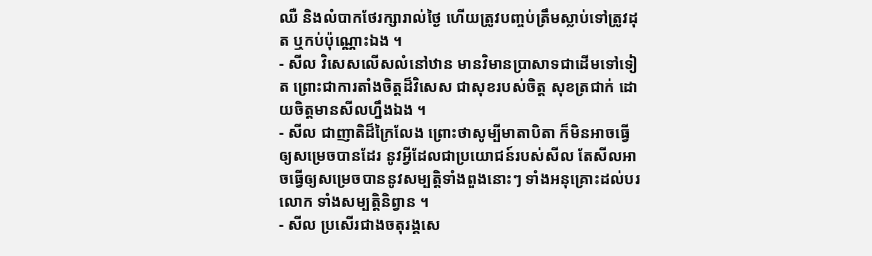ឈឺ និងលំបាកថែរក្សារាល់ថ្ងៃ ហើយត្រូវបញ្ចប់ត្រឹមស្លាប់ទៅត្រូវដុត ឬកប់ប៉ុណ្ណោះឯង ។
- សីល វិសេសលើសលំនៅឋាន មានវិមានប្រាសាទជាដើមទៅទៀត ព្រោះជាការតាំងចិត្តដ៏វិសេស ជាសុខរបស់ចិត្ត សុខត្រជាក់ ដោយចិត្តមានសីលហ្នឹងឯង ។
- សីល ជាញាតិដ៏ក្រៃលែង ព្រោះថាសូម្បីមាតាបិតា ក៏មិនអាចធ្វើឲ្យសម្រេចបានដែរ នូវអ្វីដែលជាប្រយោជន៍របស់សីល តែសីលអាចធ្វើឲ្យសម្រេចបាននូវសម្បត្តិទាំងពួងនោះៗ ទាំងអនុគ្រោះដល់បរលោក ទាំងសម្បត្តិនិព្វាន ។
- សីល ប្រសើរជាងចតុរង្គសេ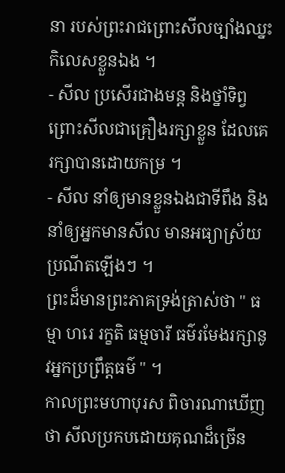នា របស់ព្រះរាជព្រោះសីលច្បាំងឈ្នះកិលេសខ្លួនឯង ។
- សីល ប្រសើរជាងមន្ត និងថ្នាំទិព្វ ព្រោះសីលជាគ្រឿងរក្សាខ្លួន ដែលគេរក្សាបានដោយកម្រ ។
- សីល នាំឲ្យមានខ្លួនឯងជាទីពឹង និងនាំឲ្យអ្នកមានសីល មានអធ្យាស្រ័យប្រណីតឡើងៗ ។
ព្រះដ៏មានព្រះភាគទ្រង់ត្រាស់ថា " ធម្មា ហរេ រក្ខតិ ធម្មចារី ធម៌រមែងរក្សានូវអ្នកប្រព្រឹត្តធម៌ " ។
កាលព្រះមហាបុរស ពិចារណាឃើញថា សីលប្រកបដោយគុណដ៏ច្រើន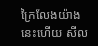ក្រៃលែងយ៉ាងនេះហើយ សីល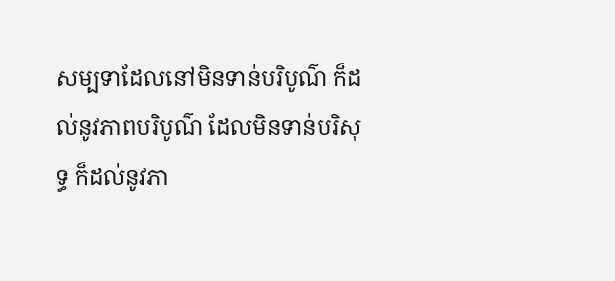សម្បទាដែលនៅមិនទាន់បរិបូណ៌ ក៏ដល់នូវភាពបរិបូណ៌ ដែលមិនទាន់បរិសុទ្ធ ក៏ដល់នូវភា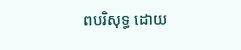ពបរិសុទ្ធ ដោយ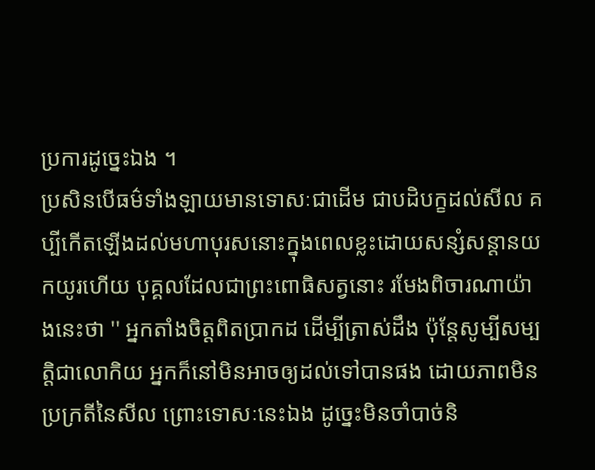ប្រការដូច្នេះឯង ។
ប្រសិនបើធម៌ទាំងឡាយមានទោសៈជាដើម ជាបដិបក្ខដល់សីល គប្បីកើតឡើងដល់មហាបុរសនោះក្នុងពេលខ្លះដោយសន្សំសន្តានយកយូរហើយ បុគ្គលដែលជាព្រះពោធិសត្វនោះ រមែងពិចារណាយ៉ាងនេះថា '' អ្នកតាំងចិត្តពិតប្រាកដ ដើម្បីត្រាស់ដឹង ប៉ុន្តែសូម្បីសម្បត្តិជាលោកិយ អ្នកក៏នៅមិនអាចឲ្យដល់ទៅបានផង ដោយភាពមិនប្រក្រតីនៃសីល ព្រោះទោសៈនេះឯង ដូច្នេះមិនចាំបាច់និ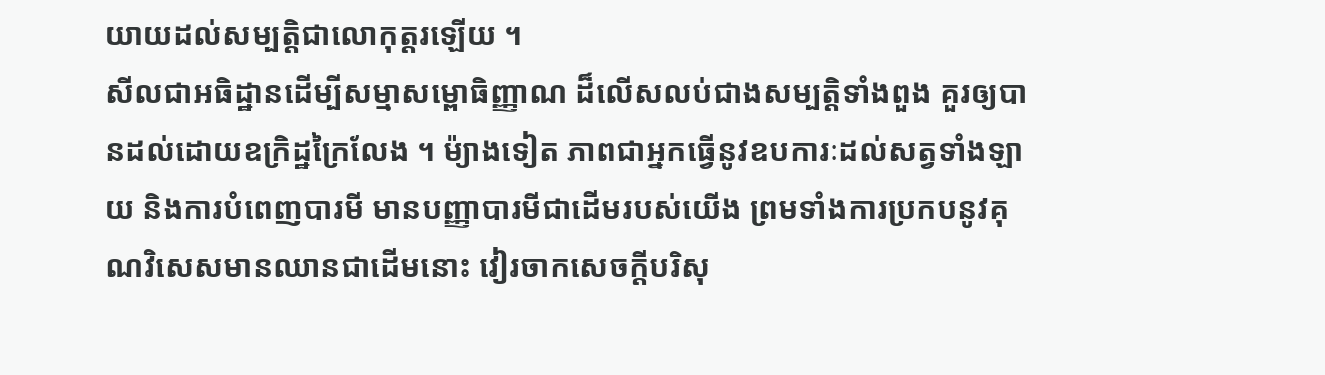យាយដល់សម្បត្តិជាលោកុត្តរឡើយ ។
សីលជាអធិដ្ឋានដើម្បីសម្មាសម្ពោធិញ្ញាណ ដ៏លើសលប់ជាងសម្បត្តិទាំងពួង គួរឲ្យបានដល់ដោយឧក្រិដ្ឋក្រៃលែង ។ ម៉្យាងទៀត ភាពជាអ្នកធ្វើនូវឧបការៈដល់សត្វទាំងឡាយ និងការបំពេញបារមី មានបញ្ញាបារមីជាដើមរបស់យើង ព្រមទាំងការប្រកបនូវគុណវិសេសមានឈានជាដើមនោះ វៀរចាកសេចក្តីបរិសុ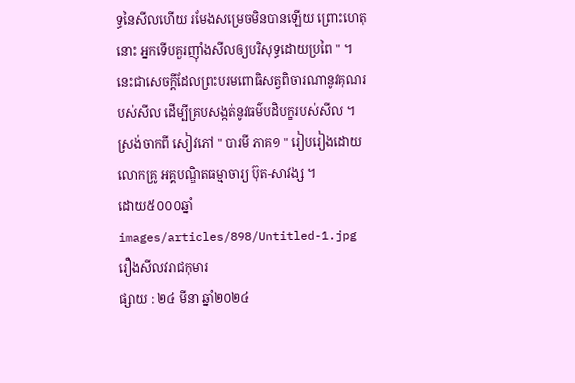ទ្ធនៃសីលហើយ រមែងសម្រេចមិនបានឡើយ ព្រោះហេតុនោះ អ្នកទើបគួរញ៉ាំងសីលឲ្យបរិសុទ្ធដោយប្រពៃ " ។
នេះជាសេចក្តីដែលព្រះបរមពោធិសត្វពិចារណានូវគុណរបស់សីល ដើម្បីគ្របសង្កត់នូវធម៌បដិបក្ខរបស់សីល ។
ស្រង់ចាកពី សៀវភៅ " បារមី ភាគ១ " រៀបរៀងដោយ លោកគ្រូ អគ្គបណ្ឌិតធម្មាចារ្យ ប៊ុត-សាវង្ស ។
ដោយ៥០០០ឆ្នាំ
images/articles/898/Untitled-1.jpg
រឿងសីលវរាជកុមារ
ផ្សាយ : ២៤ មីនា ឆ្នាំ២០២៤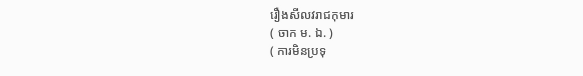រឿងសីលវរាជកុមារ
( ចាក ម. ឯ. )
( ការមិនប្រទុ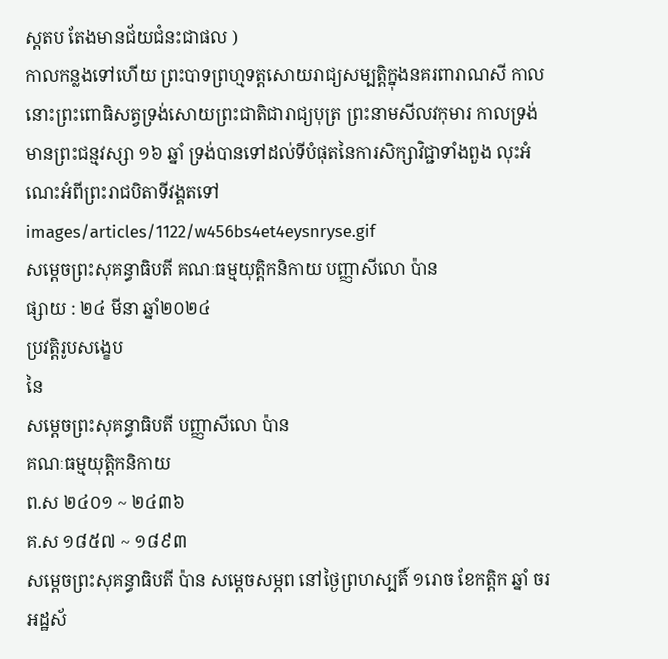ស្តតប តែងមានជ័យជំនះជាផល )
កាលកន្លងទៅហើយ ព្រះបាទព្រហ្មទត្តសោយរាជ្យសម្បត្តិក្នុងនគរពារាណសី កាលនោះព្រះពោធិសត្វទ្រង់សោយព្រះជាតិជារាជ្យបុត្រ ព្រះនាមសីលវកុមារ កាលទ្រង់មានព្រះជន្មវស្សា ១៦ ឆ្នាំ ទ្រង់បានទៅដល់ទីបំផុតនៃការសិក្សាវិជ្ជាទាំងពួង លុះអំណេះអំពីព្រះរាជបិតាទីវង្គតទៅ
images/articles/1122/w456bs4et4eysnryse.gif
សម្ដេចព្រះសុគន្ធាធិបតី គណៈធម្មយុត្តិកនិកាយ បញ្ញាសីលោ ប៉ាន
ផ្សាយ : ២៤ មីនា ឆ្នាំ២០២៤
ប្រវត្តិរូបសង្ខេប
នៃ
សម្ដេចព្រះសុគន្ធាធិបតី បញ្ញាសីលោ ប៉ាន
គណៈធម្មយុត្តិកនិកាយ
ព.ស ២៤០១ ~ ២៤៣៦
គ.ស ១៨៥៧ ~ ១៨៩៣
សម្ដេចព្រះសុគន្ធាធិបតី ប៉ាន សម្ដេចសម្ភព នៅថ្ងៃព្រហស្បតិ៍ ១រោច ខែកត្ដិក ឆ្នាំ ចរ អដ្ឋស័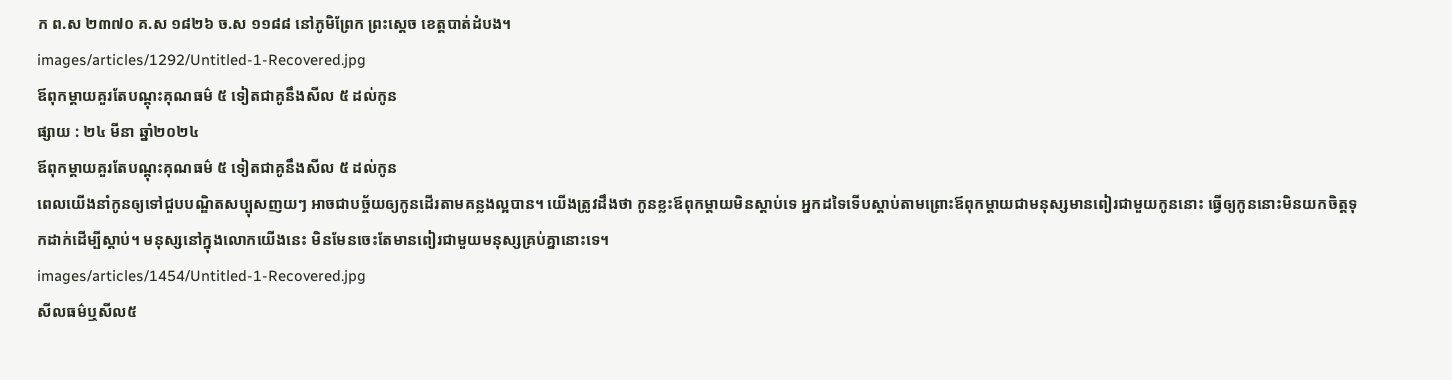ក ព.ស ២៣៧០ គ.ស ១៨២៦ ច.ស ១១៨៨ នៅភូមិព្រែក ព្រះស្ដេច ខេត្តបាត់ដំបង។
images/articles/1292/Untitled-1-Recovered.jpg
ឪពុកម្ដាយគួរតែបណ្ដុះគុណធម៌ ៥ ទៀតជាគូនឹងសីល ៥ ដល់កូន
ផ្សាយ : ២៤ មីនា ឆ្នាំ២០២៤
ឪពុកម្ដាយគួរតែបណ្ដុះគុណធម៌ ៥ ទៀតជាគូនឹងសីល ៥ ដល់កូន
ពេលយើងនាំកូនឲ្យទៅជួបបណ្ឌិតសប្បុសញយៗ អាចជាបច្ច័យឲ្យកូនដើរតាមគន្លងល្អបាន។ យើងត្រូវដឹងថា កូនខ្លះឪពុកម្ដាយមិនស្ដាប់ទេ អ្នកដទៃទើបស្ដាប់តាមព្រោះឪពុកម្ដាយជាមនុស្សមានពៀរជាមួយកូននោះ ធ្វើឲ្យកូននោះមិនយកចិត្តទុកដាក់ដើម្បីស្ដាប់។ មនុស្សនៅក្នុងលោកយើងនេះ មិនមែនចេះតែមានពៀរជាមួយមនុស្សគ្រប់គ្នានោះទេ។
images/articles/1454/Untitled-1-Recovered.jpg
សីលធម៌ឬសីល៥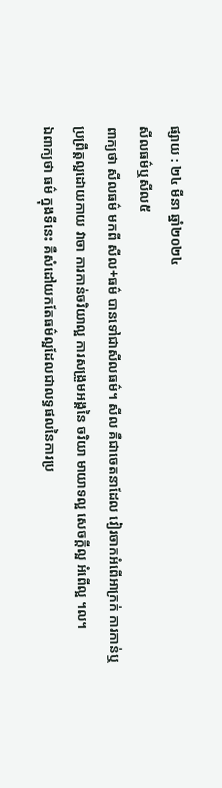ផ្សាយ : ២៤ មីនា ឆ្នាំ២០២៤
សីលធម៌ឬសីល៥
ពាក្យថា សីលធម៌ មកពី សីល+ធម៌ បានទៅជាសីលធម៌។ សីល គឺជាចេតនាដែល វៀរចាកអំពើអាក្រក់ ការកាន់ឬប្រព្រឹត្តល្អដោយកាយ វាចា ការកាន់ចរិយាល្អ ការសង្រួមអង្គនៃ ចរិយា មាយាទល្អ សេចក្ដីល្អ អំពើល្អ ។ល។
ឯពាក្យថា ធម៌ ក្នុងទីនេះ គឺសំដៅយកតែធម៌ល្អដែលជាលទ្ធផលនៃការប្រ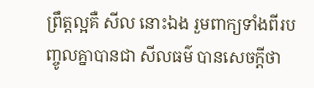ព្រឹត្តល្អគឺ សីល នោះឯង រួមពាក្យទាំងពីរបញ្ចូលគ្នាបានជា សីលធម៌ បានសេចក្ដីថា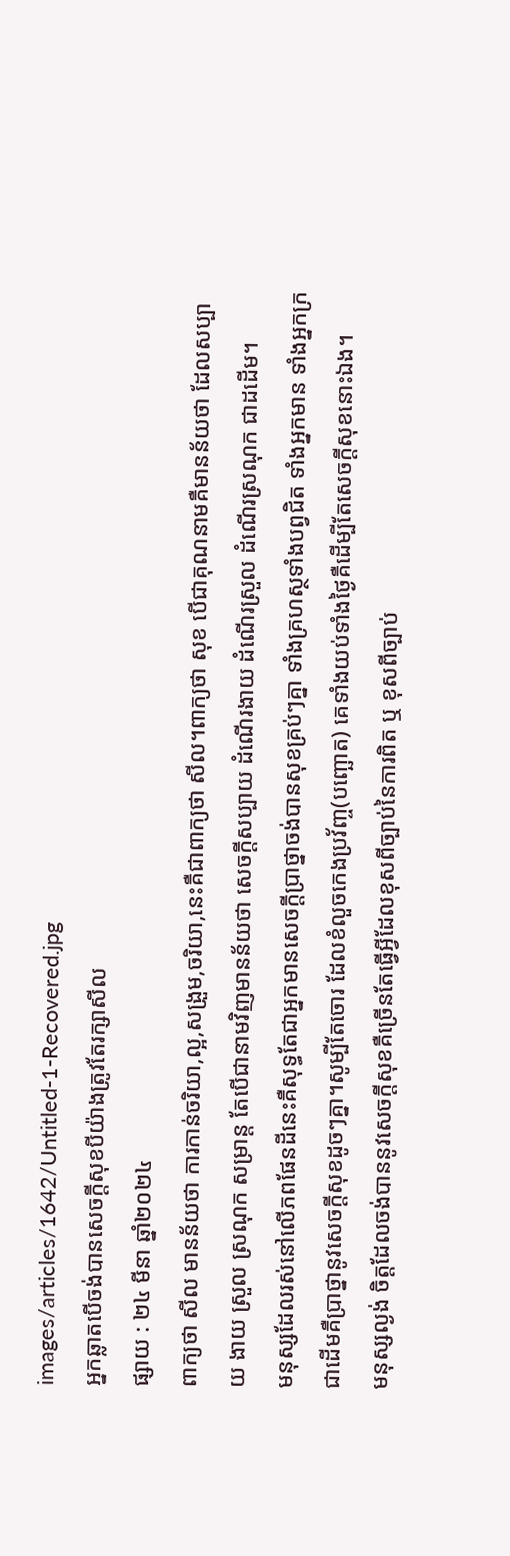images/articles/1642/Untitled-1-Recovered.jpg
អ្នកឆ្លាតបើចង់បានសេចក្ដីសុខបីយ៉ាងត្រូវតែរក្សាសីល
ផ្សាយ : ២៤ មីនា ឆ្នាំ២០២៤
ពាក្យថា សីល មានន័យថា ការកាន់ចរិយា,ល្អ,សង្រួម,ចរិយា,នេះគឺជាពាក្យថា សីល។ពាក្យថា សុខ បើជាគុណនាមគឺមានន័យថា ដែលសប្បាយ ងាយ ស្រួល ស្រណុក សម្រាន្ត តែបើជានាមវិញមានន័យថា សេចក្ដីសប្បាយ ដំណើរងាយ ដំណើរស្រួល ដំណើរស្រណុក ជាដដើម។
មនុស្សដែលរស់នៅលើភពផែនដីនេះគឺសុទ្ធតែជាអ្នកមានសេចក្ដីប្រាថ្នាចង់បានសុខគ្រប់ៗគ្នា ទាំងគ្រហស្ថទាំងបព្វជិត ទាំងអ្នកមាន ទាំងអ្នកក្រជាដើមគឺប្រាថ្នានូវសេចក្ដីសុខដូចៗគ្នា។សូម្បីតែចោរ ដែលខំលួចកេងប្រវ័ញ្ច(បញ្ឆោត) គេទាំងយប់ទាំងថ្ងៃគឺដើម្បីតែសេចក្ដីសុខនោះឯង។
មនុស្សល្ងង់ ចិត្តដែលចង់បាននូវសេចក្ដីសុខគឺច្រើនតែធ្វើអ្វីដែលខុសពីច្បាប់នៃការពិត ឬ ខុសពីច្បាប់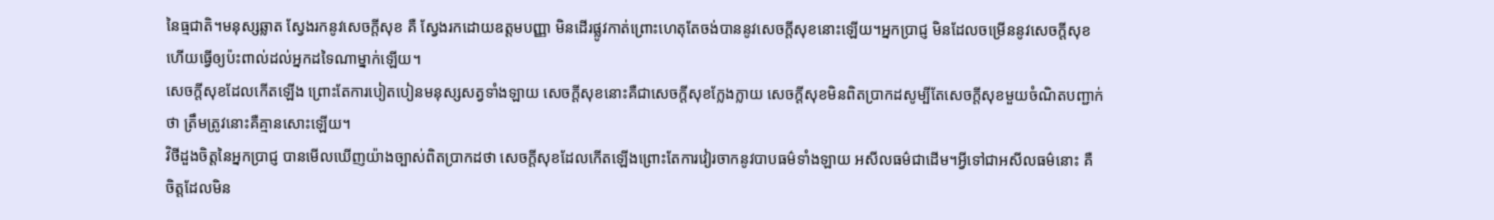នៃធ្មជាតិ។មនុស្សឆ្លាត ស្វែងរកនូវសេចក្ដីសុខ គឺ ស្វែងរកដោយឧត្ដមបញ្ញា មិនដើរផ្លូវកាត់ព្រោះហេតុតែចង់បាននូវសេចក្ដីសុខនោះឡើយ។អ្នកប្រាជ្ញ មិនដែលចម្រើននូវសេចក្ដីសុខហើយធ្វើឲ្យប៉ះពាល់ដល់អ្នកដទៃណាម្នាក់ឡើយ។
សេចក្ដីសុខដែលកើតឡើង ព្រោះតែការបៀតបៀនមនុស្សសត្វទាំងឡាយ សេចក្ដីសុខនោះគឺជាសេចក្ដីសុខក្លែងក្លាយ សេចក្ដីសុខមិនពិតប្រាកដសូម្បីតែសេចក្ដីសុខមួយចំណិតបញ្ជាក់ថា ត្រឹមត្រូវនោះគឺគ្មានសោះឡើយ។
វិថីដួងចិត្តនៃអ្នកប្រាជ្ញ បានមើលឃើញយ៉ាងច្បាស់ពិតប្រាកដថា សេចក្ដីសុខដែលកើតឡើងព្រោះតែការវៀរចាកនូវបាបធម៌ទាំងឡាយ អសីលធម៌ជាដើម។អ្វីទៅជាអសីលធម៌នោះ គឺ ចិត្តដែលមិន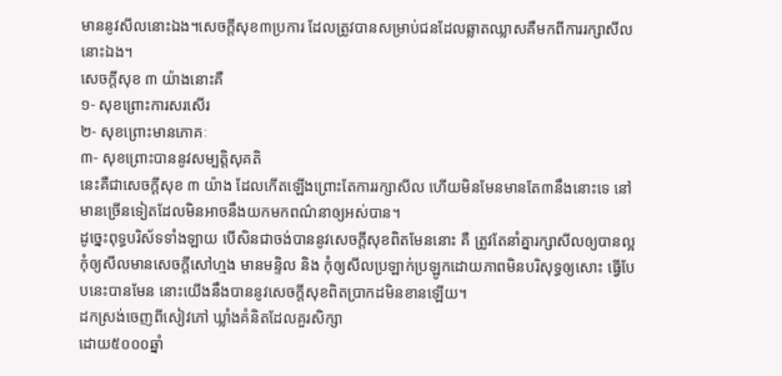មាននូវសីលនោះឯង។សេចក្ដីសុខ៣ប្រការ ដែលត្រូវបានសម្រាប់ជនដែលឆ្លាតឈ្លាសគឺមកពីការរក្សាសីលនោះឯង។
សេចក្ដីសុខ ៣ យ៉ាងនោះគឺ
១- សុខព្រោះការសរសើរ
២- សុខព្រោះមានភោគៈ
៣- សុខព្រោះបាននូវសម្បត្តិសុគតិ
នេះគឺជាសេចក្ដីសុខ ៣ យ៉ាង ដែលកើតឡើងព្រោះតែការរក្សាសីល ហើយមិនមែនមានតែ៣នឹងនោះទេ នៅមានច្រើនទៀតដែលមិនអាចនឹងយកមកពណ៌នាឲ្យអស់បាន។
ដូច្នេះពុទ្ធបរិស័ទទាំងឡាយ បើសិនជាចង់បាននូវសេចក្ដីសុខពិតមែននោះ គឺ ត្រូវតែនាំគ្នារក្សាសីលឲ្យបានល្អ កុំឲ្យសីលមានសេចក្ដីសៅហ្មង មានមន្ទិល និង កុំឲ្យសីលប្រឡាក់ប្រឡូកដោយភាពមិនបរិសុទ្ធឲ្យសោះ ធ្វើបែបនេះបានមែន នោះយើងនឹងបាននូវសេចក្ដីសុខពិតប្រាកដមិនខានឡើយ។
ដកស្រង់ចេញពីសៀវភៅ ឃ្លាំងគំនិតដែលគួរសិក្សា
ដោយ៥០០០ឆ្នាំ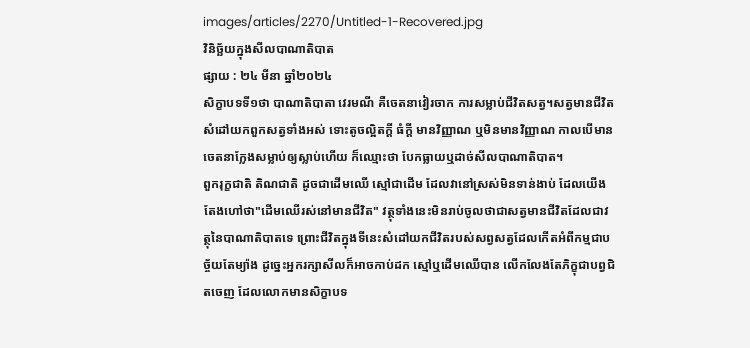images/articles/2270/Untitled-1-Recovered.jpg
វិនិច្ឆ័យក្នុងសីលបាណាតិបាត
ផ្សាយ : ២៤ មីនា ឆ្នាំ២០២៤
សិក្ខាបទទី១ថា បាណាតិបាតា វេរមណី គឺចេតនាវៀរចាក ការសម្លាប់ជីវិតសត្វ។សត្វមានជីវិតសំដៅយកពួកសត្វទាំងអស់ ទោះតូចល្អិតក្ដី ធំក្ដី មានវិញ្ញាណ ឬមិនមានវិញ្ញាណ កាលបើមានចេតនាក្លែងសម្លាប់ឲ្យស្លាប់ហើយ ក៏ឈ្មោះថា បែកធ្លាយឬដាច់សីលបាណាតិបាត។
ពួករុក្ខជាតិ តិណជាតិ ដូចជាដើមឈើ ស្មៅជាដើម ដែលវានៅស្រស់មិនទាន់ងាប់ ដែលយើងតែងហៅថា"ដើមឈើរស់នៅមានជីវិត" វត្ថុទាំងនេះមិនរាប់ចូលថាជាសត្វមានជីវិតដែលជាវត្ថុនៃបាណាតិបាតទេ ព្រោះជីវិតក្នុងទីនេះសំដៅយកជីវិតរបស់សព្វសត្វដែលកើតអំពីកម្មជាបច្ច័យតែម្យ៉ាង ដូច្នេះអ្នករក្សាសីលក៏អាចកាប់ដក ស្មៅឬដើមឈើបាន លើកលែងតែភិក្ខុជាបព្វជិតចេញ ដែលលោកមានសិក្ខាបទ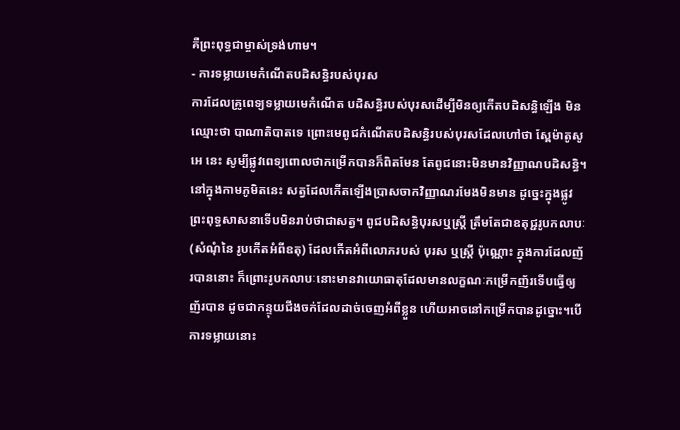គឺព្រះពុទ្ធជាម្ចាស់ទ្រង់ហាម។
- ការទម្លាយមេកំណើតបដិសន្ធិរបស់បុរស
ការដែលគ្រូពេទ្យទម្លាយមេកំណើត បដិសន្ធិរបស់បុរសដើម្បីមិនឲ្យកើតបដិសន្ធិឡើង មិនឈ្មោះថា បាណាតិបាតទេ ព្រោះមេពូជកំណើតបដិសន្ធិរបស់បុរសដែលហៅថា ស្ពែម៉ាតូសូអេ នេះ សូម្បីផ្លូវពេទ្យពោលថាកម្រើកបានក៏ពិតមែន តែពូជនោះមិនមានវិញ្ញាណបដិសន្ធិ។ នៅក្នុងកាមភូមិតនេះ សត្វដែលកើតឡើងប្រាសចាកវិញ្ញាណរមែងមិនមាន ដូច្នេះក្នុងផ្លូវព្រះពុទ្ធសាសនាទើបមិនរាប់ថាជាសត្វ។ ពូជបដិសន្ធិបុរសឬស្ត្រី ត្រឹមតែជាឧតុជ្ជរូបកលាបៈ (សំណុំនៃ រូបកើតអំពីឧតុ) ដែលកើតអំពីលោភរបស់ បុរស ឬស្ត្រី ប៉ុណ្ណោះ ក្នុងការដែលញ័របាននោះ ក៏ព្រោះរូបកលាបៈនោះមានវាយោធាតុដែលមានលក្ខណៈកម្រើកញ័រទើបធ្វើឲ្យញ័របាន ដូចជាកន្ទុយជីងចក់ដែលដាច់ចេញអំពីខ្លួន ហើយអាចនៅកម្រើកបានដូច្នោះ។បើការទម្លាយនោះ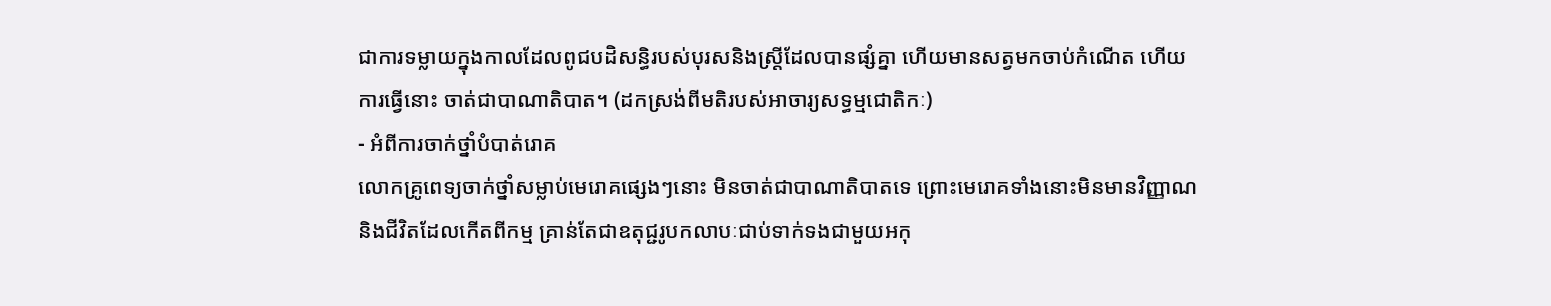ជាការទម្លាយក្នុងកាលដែលពូជបដិសន្ធិរបស់បុរសនិងស្ត្រីដែលបានផ្សំគ្នា ហើយមានសត្វមកចាប់កំណើត ហើយការធ្វើនោះ ចាត់ជាបាណាតិបាត។ (ដកស្រង់ពីមតិរបស់អាចារ្យសទ្ធម្មជោតិកៈ)
- អំពីការចាក់ថ្នាំបំបាត់រោគ
លោកគ្រូពេទ្យចាក់ថ្នាំសម្លាប់មេរោគផ្សេងៗនោះ មិនចាត់ជាបាណាតិបាតទេ ព្រោះមេរោគទាំងនោះមិនមានវិញ្ញាណនិងជីវិតដែលកើតពីកម្ម គ្រាន់តែជាឧតុជ្ជរូបកលាបៈជាប់ទាក់ទងជាមួយអកុ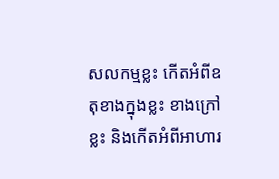សលកម្មខ្លះ កើតអំពីឧតុខាងក្នុងខ្លះ ខាងក្រៅខ្លះ និងកើតអំពីអាហារ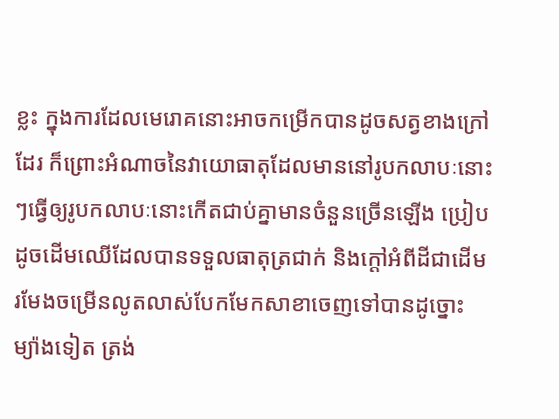ខ្លះ ក្នុងការដែលមេរោគនោះអាចកម្រើកបានដូចសត្វខាងក្រៅដែរ ក៏ព្រោះអំណាចនៃវាយោធាតុដែលមាននៅរូបកលាបៈនោះៗធ្វើឲ្យរូបកលាបៈនោះកើតជាប់គ្នាមានចំនួនច្រើនឡើង ប្រៀបដូចដើមឈើដែលបានទទួលធាតុត្រជាក់ និងក្ដៅអំពីដីជាដើម រមែងចម្រើនលូតលាស់បែកមែកសាខាចេញទៅបានដូច្នោះ ម្យ៉ាងទៀត ត្រង់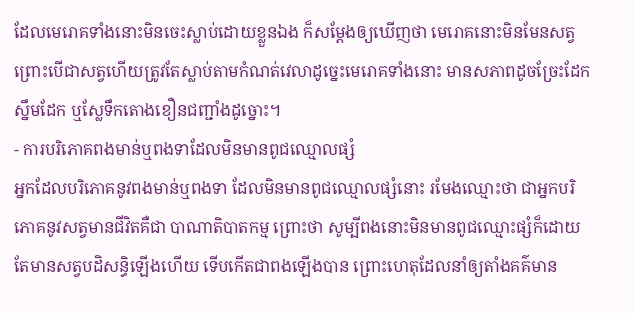ដែលមេរោគទាំងនោះមិនចេះស្លាប់ដោយខ្លួនឯង ក៏សម្ដែងឲ្យឃើញថា មេរោគនោះមិនមែនសត្វ ព្រោះបើជាសត្វហើយត្រូវតែស្លាប់តាមកំណត់វេលាដូច្នេះមេរោគទាំងនោះ មានសភាពដូចច្រែះដែកស្នឹមដែក ឬស្លែទឹកតោងខឿនជញ្ជាំងដូច្នោះ។
- ការបរិភោគពងមាន់ឬពងទាដែលមិនមានពូជឈ្មោលផ្សំ
អ្នកដែលបរិភោគនូវពងមាន់ឬពងទា ដែលមិនមានពូជឈ្មោលផ្សំនោះ រមែងឈ្មោះថា ជាអ្នកបរិភោគនូវសត្វមានជីវិតគឺជា បាណាតិបាតកម្ម ព្រោះថា សូម្បីពងនោះមិនមានពូជឈ្មោះផ្សំក៏ដោយ តែមានសត្វបដិសន្ធិឡើងហើយ ទើបកើតជាពងឡើងបាន ព្រោះហេតុដែលនាំឲ្យតាំងគគ៌មាន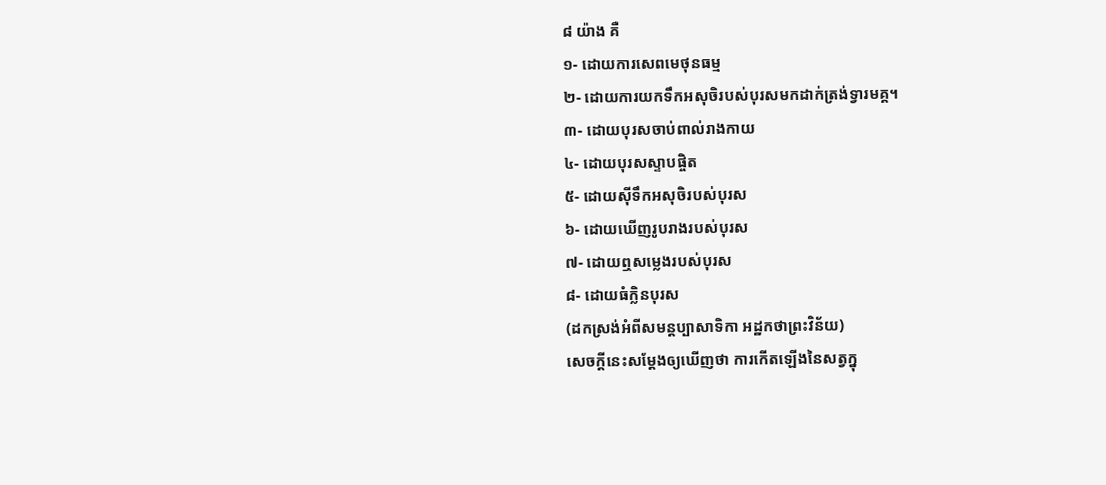៨ យ៉ាង គឺ
១- ដោយការសេពមេថុនធម្ម
២- ដោយការយកទឹកអសុចិរបស់បុរសមកដាក់ត្រង់ទ្វារមគ្គ។
៣- ដោយបុរសចាប់ពាល់រាងកាយ
៤- ដោយបុរសស្ទាបផ្ចិត
៥- ដោយស៊ីទឹកអសុចិរបស់បុរស
៦- ដោយឃើញរូបរាងរបស់បុរស
៧- ដោយឮសម្លេងរបស់បុរស
៨- ដោយធំក្លិនបុរស
(ដកស្រង់អំពីសមន្តប្បាសាទិកា អដ្ឋកថាព្រះវិន័យ)
សេចក្ដីនេះសម្ដែងឲ្យឃើញថា ការកើតឡើងនៃសត្វក្នុ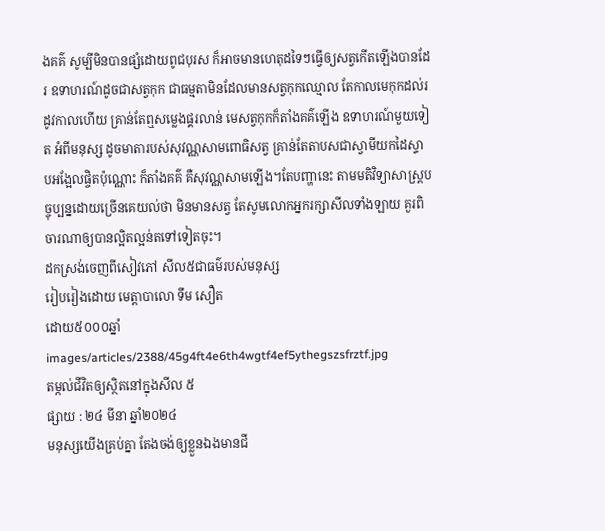ងគគ៌ សូម្បីមិនបានផ្សំដោយពូជបុរស ក៏អាចមានហេតុដទៃៗធ្វើឲ្យសត្វកើតឡើងបានដែរ ឧទាហរណ៍ដូចជាសត្វកុក ជាធម្មតាមិនដែលមានសត្វកុកឈ្មោល តែកាលមេកុកដល់រដូវកាលហើយ គ្រាន់តែឮសម្លេងផ្គរលាន់ មេសត្វកុកក៏តាំងគគ៌ឡើង ឧទាហរណ៍មួយទៀត អំពីមនុស្ស ដូចមាតារបស់សុវណ្ណសាមពោធិសត្វ គ្រាន់តែតាបសជាស្វាមីយកដៃស្ទាបអង្អែលផ្ចិតប៉ុណ្ណោះ ក៏តាំងគគ៌ គឺសុវណ្ណសាមឡើង។តែបញ្ហានេះ តាមមតិវិទ្យាសាស្ត្របច្ចុប្បន្នដោយច្រើនគេយល់ថា មិនមានសត្វ តែសូមលោកអ្នករក្សាសីលទាំងឡាយ គួរពិចារណាឲ្យបានល្អិតល្អន់តទៅទៀតចុះ។
ដកស្រង់ចេញពីសៀវភៅ សីល៥ជាធម៌របស់មនុស្ស
រៀបរៀងដោយ មេត្តាបាលោ ទឹម សឿត
ដោយ៥០០០ឆ្នាំ
images/articles/2388/45g4ft4e6th4wgtf4ef5ythegszsfrztf.jpg
តម្កល់ជីវិតឲ្យស្ថិតនៅក្នុងសីល ៥
ផ្សាយ : ២៤ មីនា ឆ្នាំ២០២៤
មនុស្សយើងគ្រប់គ្នា តែងចង់ឲ្យខ្លួនឯងមានជី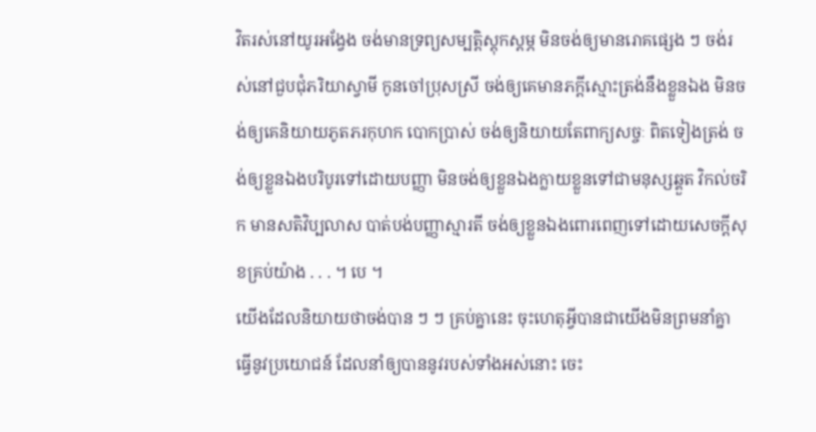វិតរស់នៅយូរអង្វែង ចង់មានទ្រព្យសម្បត្តិស្តុកស្តម្ភ មិនចង់ឲ្យមានរោគផ្សេង ៗ ចង់រស់នៅជួបជុំភរិយាស្វាមី កូនចៅប្រុសស្រី ចង់ឲ្យគេមានភក្តីស្មោះត្រង់នឹងខ្លួនឯង មិនចង់ឲ្យគេនិយាយភូតភរកុហក បោកប្រាស់ ចង់ឲ្យនិយាយតែពាក្យសច្ចៈ ពិតទៀងត្រង់ ចង់ឲ្យខ្លួនឯងបរិបូរទៅដោយបញ្ញា មិនចង់ឲ្យខ្លួនឯងក្លាយខ្លួនទៅជាមនុស្សឆ្គួត វិកល់ចរិក មានសតិវិប្បលាស បាត់បង់បញ្ញាស្មារតី ចង់ឲ្យខ្លួនឯងពោរពេញទៅដោយសេចក្តីសុខគ្រប់យ៉ាង . . . ។ បេ ។
យើងដែលនិយាយថាចង់បាន ៗ ៗ គ្រប់គ្នានេះ ចុះហេតុអ្វីបានជាយើងមិនព្រមនាំគ្នាធ្វើនូវប្រយោជន៍ ដែលនាំឲ្យបាននូវរបស់ទាំងអស់នោះ ចេះ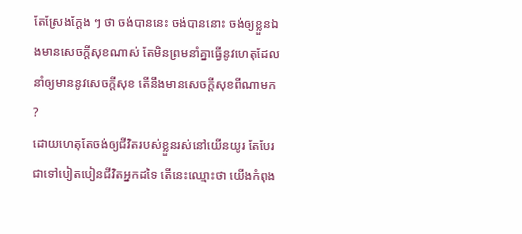តែស្រែងក្តែង ៗ ថា ចង់បាននេះ ចង់បាននោះ ចង់ឲ្យខ្លួនឯងមានសេចក្តីសុខណាស់ តែមិនព្រមនាំគ្នាធ្វើនូវហេតុដែលនាំឲ្យមាននូវសេចក្តីសុខ តើនឹងមានសេចក្តីសុខពីណាមក ?
ដោយហេតុតែចង់ឲ្យជីវិតរបស់ខ្លួនរស់នៅយើនយូរ តែបែរជាទៅបៀតបៀនជីវិតអ្នកដទៃ តើនេះឈ្មោះថា យើងកំពុង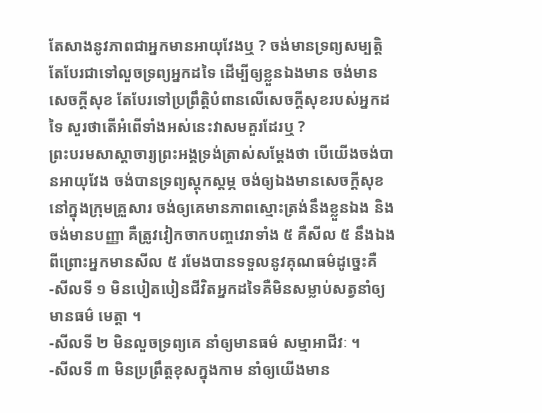តែសាងនូវភាពជាអ្នកមានអាយុវែងឬ ? ចង់មានទ្រព្យសម្បត្តិតែបែរជាទៅលួចទ្រព្យអ្នកដទៃ ដើម្បីឲ្យខ្លួនឯងមាន ចង់មានសេចក្តីសុខ តែបែរទៅប្រព្រឹត្តិបំពានលើសេចក្តីសុខរបស់អ្នកដទៃ សួរថាតើអំពើទាំងអស់នេះវាសមគួរដែរឬ ?
ព្រះបរមសាស្តាចារ្យព្រះអង្គទ្រង់ត្រាស់សម្តែងថា បើយើងចង់បានអាយុវែង ចង់បានទ្រព្យស្តុកស្តម្ភ ចង់ឲ្យឯងមានសេចក្តីសុខនៅក្នុងក្រុមគ្រួសារ ចង់ឲ្យគេមានភាពស្មោះត្រង់នឹងខ្លួនឯង និងចង់មានបញ្ញា គឺត្រូវវៀកចាកបញ្ចវេរាទាំង ៥ គឺសីល ៥ នឹងឯង ពីព្រោះអ្នកមានសីល ៥ រមែងបានទទួលនូវគុណធម៌ដូច្នេះគឺ
-សីលទី ១ មិនបៀតបៀនជីវិតអ្នកដទៃគឺមិនសម្លាប់សត្វនាំឲ្យមានធម៌ មេត្តា ។
-សីលទី ២ មិនលួចទ្រព្យគេ នាំឲ្យមានធម៌ សម្មាអាជីវៈ ។
-សីលទី ៣ មិនប្រព្រឹត្តខុសក្នុងកាម នាំឲ្យយើងមាន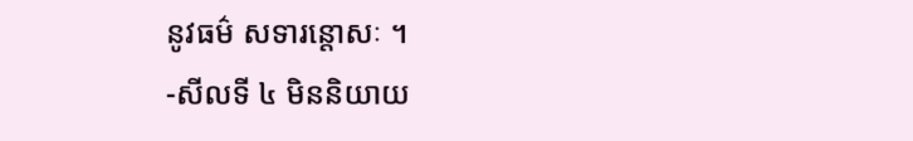នូវធម៌ សទារន្តោសៈ ។
-សីលទី ៤ មិននិយាយ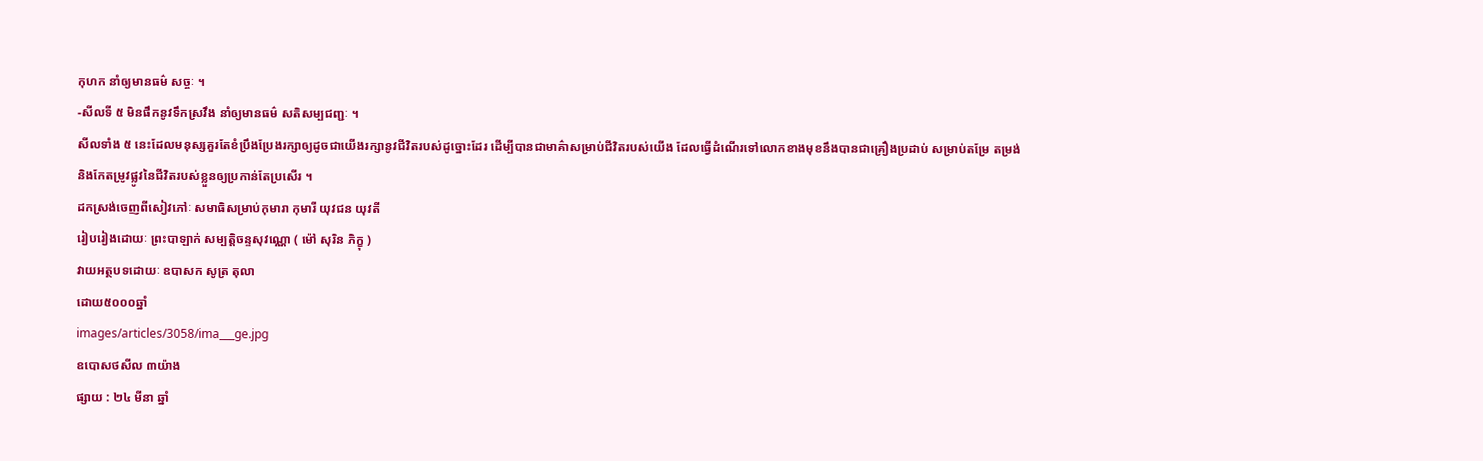កុហក នាំឲ្យមានធម៌ សច្ចៈ ។
-សីលទី ៥ មិនផឹកនូវទឹកស្រវឹង នាំឲ្យមានធម៌ សតិសម្បជញ្ជៈ ។
សីលទាំង ៥ នេះដែលមនុស្សគួរតែខំប្រឹងប្រែងរក្សាឲ្យដូចជាយើងរក្សានូវជីវិតរបស់ដូច្នោះដែរ ដើម្បីបានជាមាគ៌ាសម្រាប់ជីវិតរបស់យើង ដែលធ្វើដំណើរទៅលោកខាងមុខនឹងបានជាគ្រឿងប្រដាប់ សម្រាប់តម្រែ តម្រង់ និងកែតម្រូវផ្លូវនៃជីវិតរបស់ខ្លួនឲ្យប្រកាន់តែប្រសើរ ។
ដកស្រង់ចេញពីសៀវភៅៈ សមាធិសម្រាប់កុមារា កុមារី យុវជន យុវតី
រៀបរៀងដោយៈ ព្រះបាឡាក់ សម្បត្តិចន្ទសុវណ្ណោ ( ម៉ៅ សុរិន ភិក្ខុ )
វាយអត្ថបទដោយៈ ឧបាសក សូត្រ តុលា
ដោយ៥០០០ឆ្នាំ
images/articles/3058/ima___ge.jpg
ឧបោសថសីល ៣យ៉ាង
ផ្សាយ : ២៤ មីនា ឆ្នាំ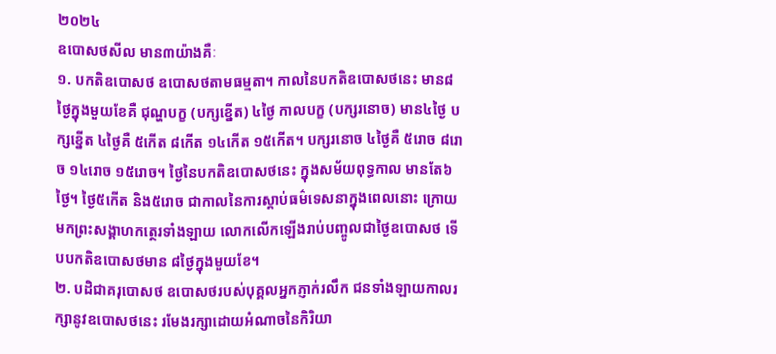២០២៤
ឧបោសថសីល មាន៣យ៉ាងគឺៈ
១. បកតិឧបោសថ ឧបោសថតាមធម្មតា។ កាលនៃបកតិឧបោសថនេះ មាន៨ថ្ងៃក្នុងមួយខែគឺ ជុណ្ហបក្ខ (បក្សខ្នើត) ៤ថ្ងៃ កាលបក្ខ (បក្សរនោច) មាន៤ថ្ងៃ បក្សខ្នើត ៤ថ្ងៃគឺ ៥កើត ៨កើត ១៤កើត ១៥កើត។ បក្សរនោច ៤ថ្ងៃគឺ ៥រោច ៨រោច ១៤រោច ១៥រោច។ ថ្ងៃនៃបកតិឧបោសថនេះ ក្នុងសម័យពុទ្ធកាល មានតែ៦ថ្ងៃ។ ថ្ងៃ៥កើត និង៥រោច ជាកាលនៃការស្តាប់ធម៌ទេសនាក្នុងពេលនោះ ក្រោយមកព្រះសង្គាហកត្ថេរទាំងឡាយ លោកលើកឡើងរាប់បញ្ចូលជាថ្ងៃឧបោសថ ទើបបកតិឧបោសថមាន ៨ថ្ងៃក្នុងមួយខែ។
២. បដិជាគរុបោសថ ឧបោសថរបស់បុគ្គលអ្នកភ្ញាក់រលឹក ជនទាំងឡាយកាលរក្សានូវឧបោសថនេះ រមែងរក្សាដោយអំណាចនៃកិរិយា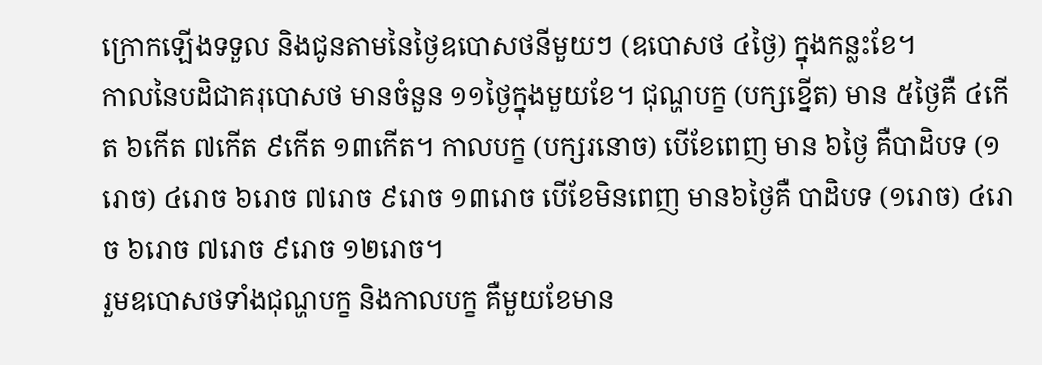ក្រោកឡើងទទួល និងជូនតាមនៃថ្ងៃឧបោសថនីមួយៗ (ឧបោសថ ៤ថ្ងៃ) ក្នុងកន្លះខែ។
កាលនៃបដិជាគរុបោសថ មានចំនួន ១១ថ្ងៃក្នុងមួយខែ។ ជុណ្ហបក្ខ (បក្សខ្នើត) មាន ៥ថ្ងៃគឺ ៤កើត ៦កើត ៧កើត ៩កើត ១៣កើត។ កាលបក្ខ (បក្សរនោច) បើខែពេញ មាន ៦ថ្ងៃ គឺបាដិបទ (១រោច) ៤រោច ៦រោច ៧រោច ៩រោច ១៣រោច បើខែមិនពេញ មាន៦ថ្ងៃគឺ បាដិបទ (១រោច) ៤រោច ៦រោច ៧រោច ៩រោច ១២រោច។
រួមឧបោសថទាំងជុណ្ហបក្ខ និងកាលបក្ខ គឺមួយខែមាន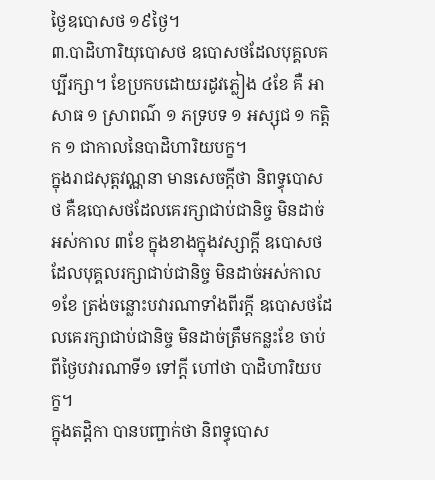ថ្ងៃឧបោសថ ១៩ថ្ងៃ។
៣.បាដិហារិយុបោសថ ឧបោសថដែលបុគ្គលគប្បីរក្សា។ ខែប្រកបដោយរដូវភ្លៀង ៤ខែ គឺ អាសាធ ១ ស្រាពណ៌ ១ ភទ្របទ ១ អស្សុជ ១ កត្តិក ១ ជាកាលនៃបាដិហារិយបក្ខ។
ក្នុងរាជសុត្តវណ្ណនា មានសេចក្តីថា និពទ្ធុបោសថ គឺឧបោសថដែលគេរក្សាជាប់ជានិច្ច មិនដាច់អស់កាល ៣ខែ ក្នុងខាងក្នុងវស្សាក្តី ឧបោសថដែលបុគ្គលរក្សាជាប់ជានិច្ច មិនដាច់អស់កាល ១ខែ ត្រង់ចន្លោះបវារណាទាំងពីរក្តី ឧបោសថដែលគេរក្សាជាប់ជានិច្ច មិនដាច់ត្រឹមកន្លះខែ ចាប់ពីថ្ងៃបវារណាទី១ ទៅក្តី ហៅថា បាដិហារិយបក្ខ។
ក្នុងតដ្តិកា បានបញ្ជាក់ថា និពទ្ធុបោស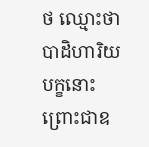ថ ឈ្មោះថា បាដិហារិយបក្ខនោះ ព្រោះជាឧ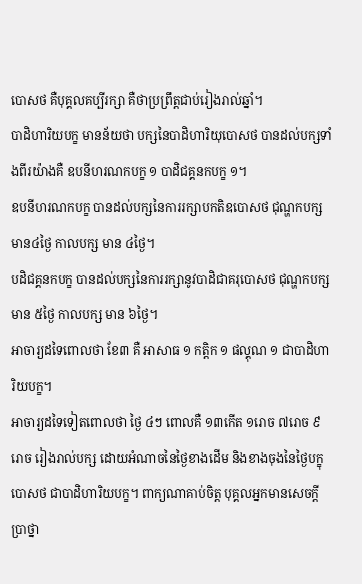បោសថ គឺបុគ្គលគប្បីរក្សា គឺថាប្រព្រឹត្តជាប់រៀងរាល់ឆ្នាំ។
បាដិហារិយបក្ខ មានន័យថា បក្សនៃបាដិហារិយុបោសថ បានដល់បក្សទាំងពីរយ៉ាងគឺ ឧបនីហរណកបក្ខ ១ បាដិជគ្គនកបក្ខ ១។
ឧបនីហរណកបក្ខ បានដល់បក្សនៃការរក្សាបកតិឧបោសថ ជុណ្ហកបក្ស មាន៤ថ្ងៃ កាលបក្ស មាន ៤ថ្ងៃ។
បដិជគ្គនកបក្ខ បានដល់បក្សនៃការរក្សានូវបាដិជាគរុបោសថ ជុណ្ហកបក្ស មាន ៥ថ្ងៃ កាលបក្ស មាន ៦ថ្ងៃ។
អាចារ្យដទៃពោលថា ខែ៣ គឺ អាសាធ ១ កត្តិក ១ ផល្គុណ ១ ជាបាដិហារិយបក្ខ។
អាចារ្យដទៃទៀតពោលថា ថ្ងៃ ៤ៗ ពោលគឺ ១៣កើត ១រោច ៧រោច ៩រោច រៀងរាល់បក្ស ដោយអំណាចនៃថ្ងៃខាងដើម និងខាងចុងនៃថ្ងៃបក្ខុបោសថ ជាបាដិហារិយបក្ខ។ ពាក្យណាគាប់ចិត្ត បុគ្គលអ្នកមានសេចក្តីប្រាថ្នា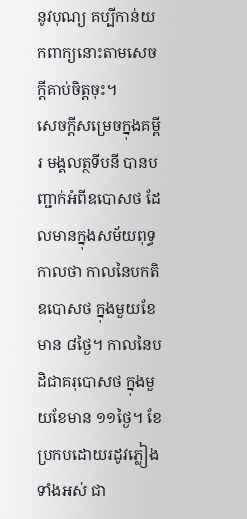នូវបុណ្យ គប្បីកាន់យកពាក្យនោះតាមសេចក្តីគាប់ចិត្តចុះ។
សេចក្តីសម្រេចក្នុងគម្ពីរ មង្គលត្ថទីបនី បានបញ្ជាក់អំពីឧបោសថ ដែលមានក្នុងសម័យពុទ្ធកាលថា កាលនៃបកតិឧបោសថ ក្នុងមួយខែមាន ៨ថ្ងៃ។ កាលនៃបដិជាគរុបោសថ ក្នុងមួយខែមាន ១១ថ្ងៃ។ ខែប្រកបដោយរដូវភ្លៀងទាំងអស់ ជា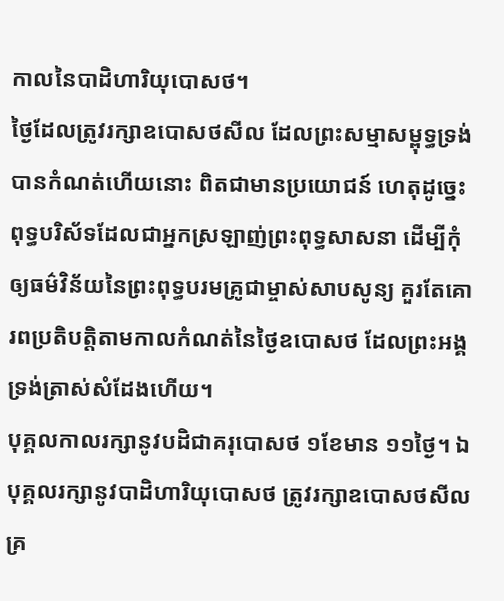កាលនៃបាដិហារិយុបោសថ។
ថ្ងៃដែលត្រូវរក្សាឧបោសថសីល ដែលព្រះសម្មាសម្ពុទ្ធទ្រង់បានកំណត់ហើយនោះ ពិតជាមានប្រយោជន៍ ហេតុដូច្នេះ ពុទ្ធបរិស័ទដែលជាអ្នកស្រឡាញ់ព្រះពុទ្ធសាសនា ដើម្បីកុំឲ្យធម៌វិន័យនៃព្រះពុទ្ធបរមគ្រូជាម្ចាស់សាបសូន្យ គួរតែគោរពប្រតិបត្តិតាមកាលកំណត់នៃថ្ងៃឧបោសថ ដែលព្រះអង្គទ្រង់ត្រាស់សំដែងហើយ។
បុគ្គលកាលរក្សានូវបដិជាគរុបោសថ ១ខែមាន ១១ថ្ងៃ។ ឯបុគ្គលរក្សានូវបាដិហារិយុបោសថ ត្រូវរក្សាឧបោសថសីលគ្រ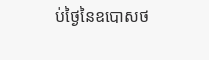ប់ថ្ងៃនៃឧបោសថ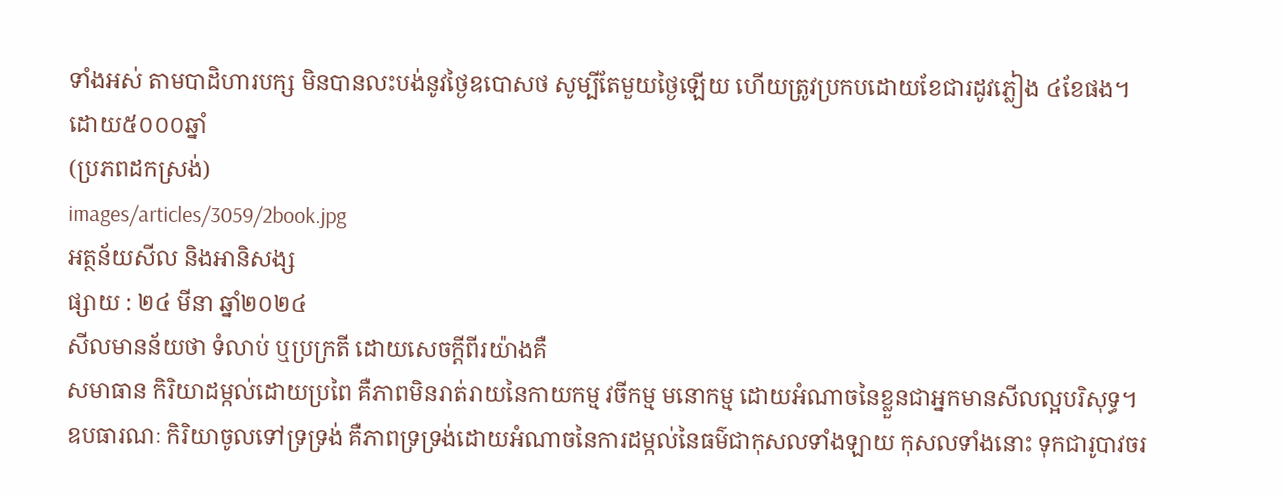ទាំងអស់ តាមបាដិហារបក្ស មិនបានលះបង់នូវថ្ងៃឧបោសថ សូម្បីតែមួយថ្ងៃឡើយ ហើយត្រូវប្រកបដោយខែជារដូវភ្លៀង ៤ខែផង។
ដោយ៥០០០ឆ្នាំ
(ប្រភពដកស្រង់)
images/articles/3059/2book.jpg
អត្ថន័យសីល និងអានិសង្ស
ផ្សាយ : ២៤ មីនា ឆ្នាំ២០២៤
សីលមានន័យថា ទំលាប់ ឬប្រក្រតី ដោយសេចក្តីពីរយ៉ាងគឺ
សមាធាន កិរិយាដម្កល់ដោយប្រពៃ គឺភាពមិនរាត់រាយនៃកាយកម្ម វចីកម្ម មនោកម្ម ដោយអំណាចនៃខ្លួនជាអ្នកមានសីលល្អបរិសុទ្ធ។
ឧបធារណៈ កិរិយាចូលទៅទ្រទ្រង់ គឺភាពទ្រទ្រង់ដោយអំណាចនៃការដម្កល់នៃធម៌ជាកុសលទាំងឡាយ កុសលទាំងនោះ ទុកជារូបាវចរ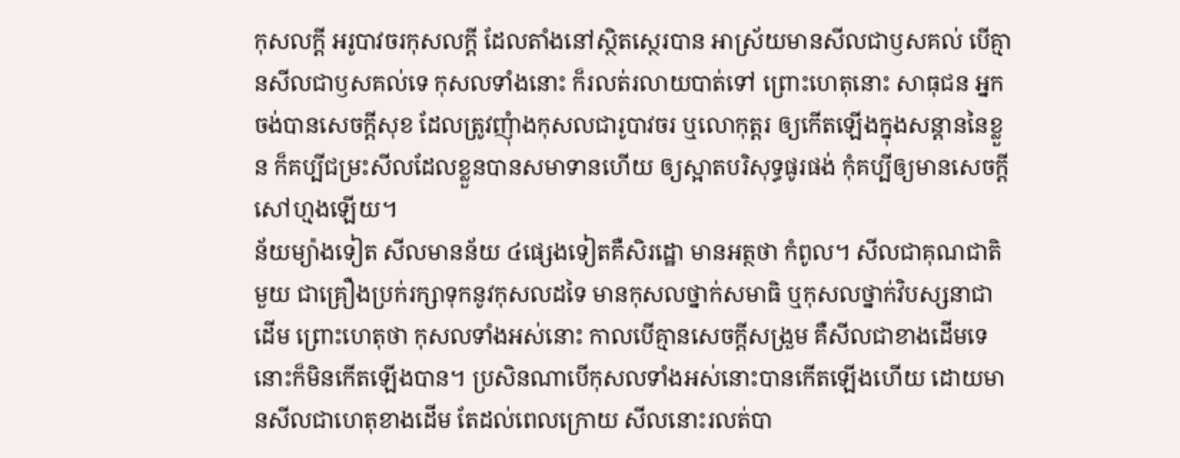កុសលក្តី អរូបាវចរកុសលក្តី ដែលតាំងនៅស្ថិតស្ថេរបាន អាស្រ័យមានសីលជាឫសគល់ បើគ្មានសីលជាឫសគល់ទេ កុសលទាំងនោះ ក៏រលត់រលាយបាត់ទៅ ព្រោះហេតុនោះ សាធុជន អ្នកចង់បានសេចក្តីសុខ ដែលត្រូវញុំាងកុសលជារូបាវចរ ឬលោកុត្តរ ឲ្យកើតឡើងក្នុងសន្តាននៃខ្លួន ក៏គប្បីជម្រះសីលដែលខ្លួនបានសមាទានហើយ ឲ្យស្អាតបរិសុទ្ធផូរផង់ កុំគប្បីឲ្យមានសេចក្តីសៅហ្មងឡើយ។
ន័យម្យ៉ាងទៀត សីលមានន័យ ៤ផ្សេងទៀតគឺសិរដ្ឋោ មានអត្ថថា កំពូល។ សីលជាគុណជាតិមួយ ជាគ្រឿងប្រក់រក្សាទុកនូវកុសលដទៃ មានកុសលថ្នាក់សមាធិ ឬកុសលថ្នាក់វិបស្សនាជាដើម ព្រោះហេតុថា កុសលទាំងអស់នោះ កាលបើគ្មានសេចក្តីសង្រួម គឺសីលជាខាងដើមទេ នោះក៏មិនកើតឡើងបាន។ ប្រសិនណាបើកុសលទាំងអស់នោះបានកើតឡើងហើយ ដោយមានសីលជាហេតុខាងដើម តែដល់ពេលក្រោយ សីលនោះរលត់បា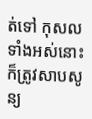ត់ទៅ កុសលទាំងអស់នោះ ក៏ត្រូវសាបសូន្យ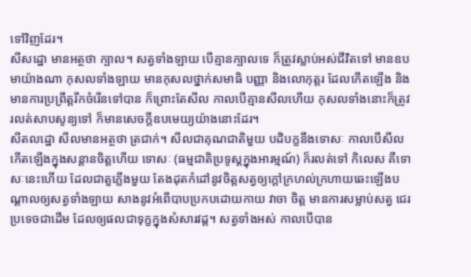ទៅវិញដែរ។
សីសដ្ឋោ មានអត្ថថា ក្បាល។ សត្វទាំងឡាយ បើគ្មានក្បាលទេ ក៏ត្រូវស្លាប់អស់ជីវិតទៅ មានឧបមាយ៉ាងណា កុសលទាំងឡាយ មានកុសលថ្នាក់សមាធិ បញ្ញា និងលោកុត្តរ ដែលកើតឡើង និងមានការប្រព្រឹត្តរីកចំរើនទៅបាន ក៏ព្រោះតែសីល កាលបើគ្មានសីលហើយ កុសលទាំងនោះក៏ត្រូវរលត់សាបសូន្យទៅ ក៏មានសេចក្តីឧបមេយ្យយ៉ាងនោះដែរ។
សីតលដ្ឋោ សីលមានអត្ថថា ត្រជាក់។ សីលជាគុណជាតិមួយ បដិបក្ខនឹងទោសៈ កាលបើសីលកើតឡើងក្នុងសន្តានចិត្តហើយ ទោសៈ (ធម្មជាតិប្រទូស្តក្នុងអារម្មណ៍) ក៏រលត់ទៅ កិលេស គឺទោសៈនេះហើយ ដែលជាតួភ្លើងមួយ តែងដុតកំដៅនូវចិត្តសត្វឲ្យក្តៅក្រហល់ក្រហាយឆេះឡើងបណ្តាលឲ្យសត្វទាំងឡាយ សាងនូវអំពើបាបប្រកបដោយកាយ វាចា ចិត្ត មានការសម្លាប់សត្វ ជេរប្រទេចជាដើម ដែលឲ្យផលជាទុក្ខក្នុងសំសារវដ្ត។ សត្វទាំងអស់ កាលបើបាន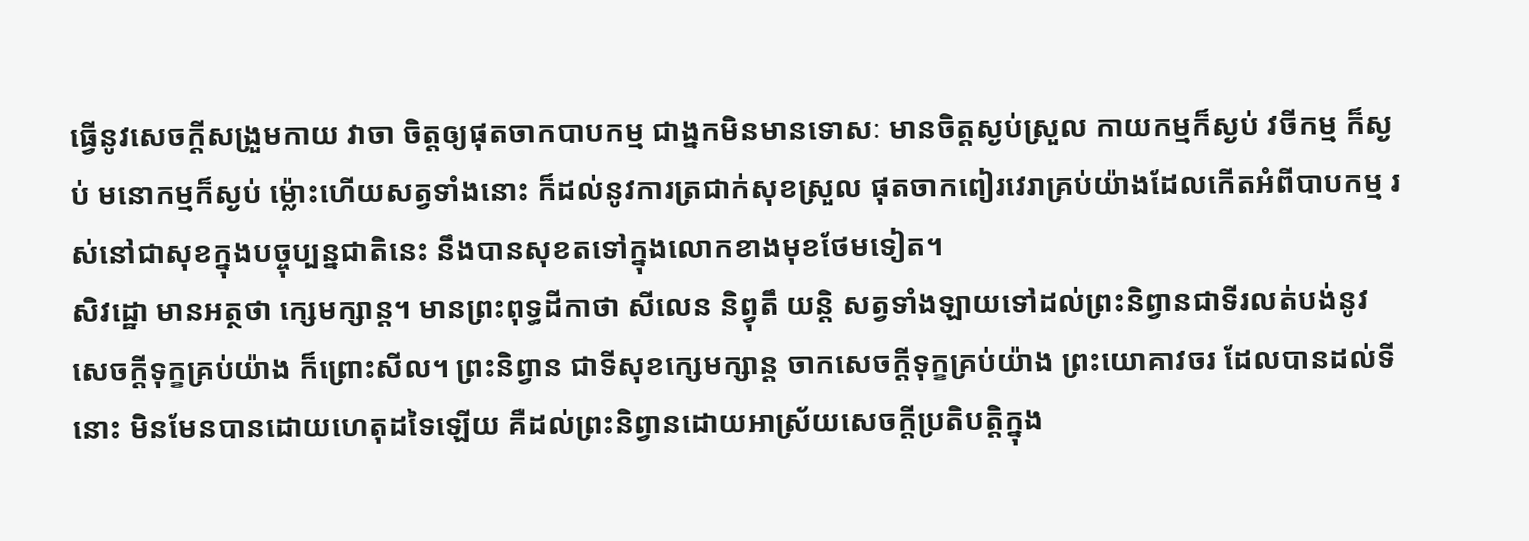ធ្វើនូវសេចក្តីសង្រួមកាយ វាចា ចិត្តឲ្យផុតចាកបាបកម្ម ជាង្នកមិនមានទោសៈ មានចិត្តស្ងប់ស្រួល កាយកម្មក៏ស្ងប់ វចីកម្ម ក៏ស្ងប់ មនោកម្មក៏ស្ងប់ ម្ល៉ោះហើយសត្វទាំងនោះ ក៏ដល់នូវការត្រជាក់សុខស្រួល ផុតចាកពៀរវេរាគ្រប់យ៉ាងដែលកើតអំពីបាបកម្ម រស់នៅជាសុខក្នុងបច្ចុប្បន្នជាតិនេះ នឹងបានសុខតទៅក្នុងលោកខាងមុខថែមទៀត។
សិវដ្ឋោ មានអត្ថថា ក្សេមក្សាន្ត។ មានព្រះពុទ្ធដីកាថា សីលេន និព្វុតឹ យន្តិ សត្វទាំងឡាយទៅដល់ព្រះនិព្វានជាទីរលត់បង់នូវសេចក្តីទុក្ខគ្រប់យ៉ាង ក៏ព្រោះសីល។ ព្រះនិព្វាន ជាទីសុខក្សេមក្សាន្ត ចាកសេចក្តីទុក្ខគ្រប់យ៉ាង ព្រះយោគាវចរ ដែលបានដល់ទីនោះ មិនមែនបានដោយហេតុដទៃឡើយ គឺដល់ព្រះនិព្វានដោយអាស្រ័យសេចក្តីប្រតិបត្តិក្នុង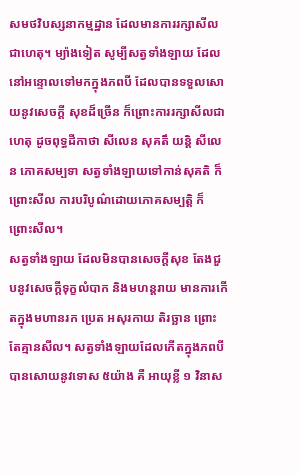សមថវិបស្សនាកម្មដ្ឋាន ដែលមានការរក្សាសីលជាហេតុ។ ម្យ៉ាងទៀត សូម្បីសត្វទាំងឡាយ ដែលនៅអន្ទោលទៅមកក្នុងភពបី ដែលបានទទួលសោយនូវសេចក្តី សុខដ៏ច្រើន ក៏ព្រោះការរក្សាសីលជាហេតុ ដូចពុទ្ធដីកាថា សីលេន សុគតឹ យន្តិ សីលេន ភោគសម្បទា សត្វទាំងឡាយទៅកាន់សុគតិ ក៏ព្រោះសីល ការបរិបូណ៌ដោយភោគសម្បត្តិ ក៏ព្រោះសីល។
សត្វទាំងឡាយ ដែលមិនបានសេចក្តីសុខ តែងជួបនូវសេចក្តីទុក្ខលំបាក និងមហន្តរាយ មានការកើតក្នុងមហានរក ប្រេត អសុរកាយ តិរច្ឆាន ព្រោះតែគ្មានសីល។ សត្វទាំងឡាយដែលកើតក្នុងភពបី បានសោយនូវទោស ៥យ៉ាង គឺ អាយុខ្លី ១ វិនាស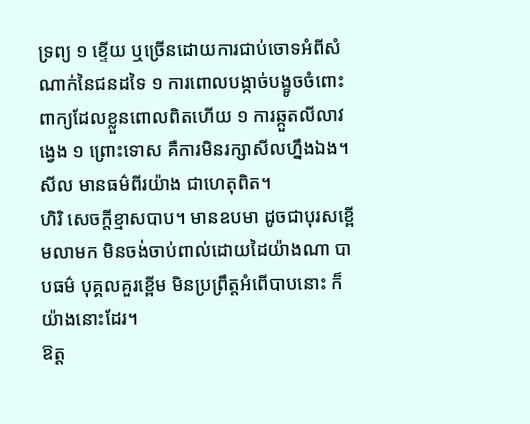ទ្រព្យ ១ ខ្ទើយ ឬច្រើនដោយការជាប់ចោទអំពីសំណាក់នៃជនដទៃ ១ ការពោលបង្កាច់បង្ខូចចំពោះពាក្យដែលខ្លួនពោលពិតហើយ ១ ការឆ្កួតលីលាវង្វេង ១ ព្រោះទោស គឺការមិនរក្សាសីលហ្នឹងឯង។
សីល មានធម៌ពីរយ៉ាង ជាហេតុពិត។
ហិរិ សេចក្តីខ្មាសបាប។ មានឧបមា ដូចជាបុរសខ្ពើមលាមក មិនចង់ចាប់ពាល់ដោយដៃយ៉ាងណា បាបធម៌ បុគ្គលគួរខ្ពើម មិនប្រព្រឹត្តអំពើបាបនោះ ក៏យ៉ាងនោះដែរ។
ឱត្ត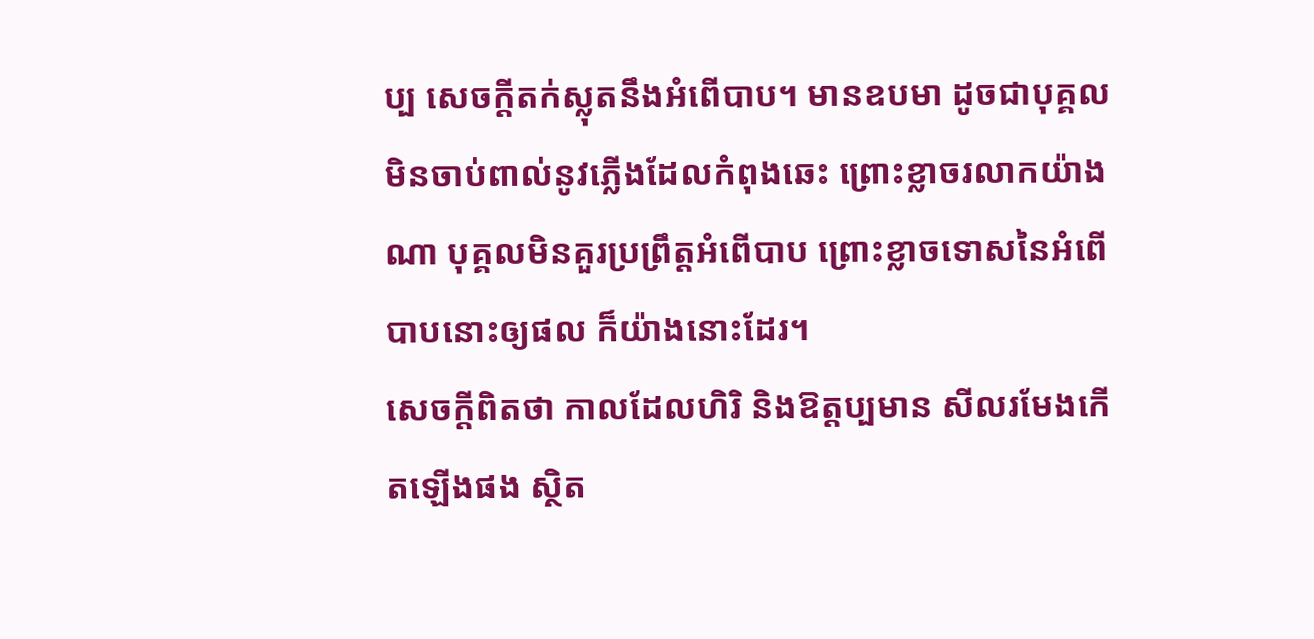ប្ប សេចក្តីតក់ស្លុតនឹងអំពើបាប។ មានឧបមា ដូចជាបុគ្គលមិនចាប់ពាល់នូវភ្លើងដែលកំពុងឆេះ ព្រោះខ្លាចរលាកយ៉ាងណា បុគ្គលមិនគួរប្រព្រឹត្តអំពើបាប ព្រោះខ្លាចទោសនៃអំពើបាបនោះឲ្យផល ក៏យ៉ាងនោះដែរ។
សេចក្តីពិតថា កាលដែលហិរិ និងឱត្តប្បមាន សីលរមែងកើតឡើងផង ស្ថិត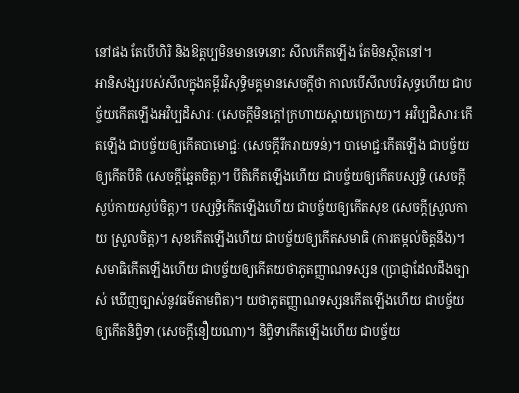នៅផង តែបើហិរិ និងឱត្តប្បមិនមានទេនោះ សីលកើតឡើង តែមិនស្ថិតនៅ។
អានិសង្សរបស់សីលក្នុងគម្ពីរវិសុទ្ធិមគ្គមានសេចក្តីថា កាលបើសីលបរិសុទ្ធហើយ ជាបច្ច័យកើតឡើងអវិប្បដិសារៈ (សេចក្តីមិនក្តៅក្រហាយស្តាយក្រោយ)។ អវិប្បដិសារៈកើតឡើង ជាបច្ច័យឲ្យកើតបាមោជ្ជៈ (សេចក្តីរីករាយទន់)។ បាមោជ្ជៈកើតឡើង ជាបច្ច័យឲ្យកើតបីតិ (សេចក្តីឆ្អែតចិត្ត)។ បីតិកើតឡើងហើយ ជាបច្ច័យឲ្យកើតបស្សទ្ធិ (សេចក្តីស្ងប់កាយស្ងប់ចិត្ត)។ បស្សទ្ធិកើតឡើងហើយ ជាបច្ច័យឲ្យកើតសុខ (សេចក្តីស្រួលកាយ ស្រួលចិត្ត)។ សុខកើតឡើងហើយ ជាបច្ច័យឲ្យកើតសមាធិ (ការតម្កល់ចិត្តនឹង)។ សមាធិកើតឡើងហើយ ជាបច្ច័យឲ្យកើតយថាភូតញ្ញាណទស្សន (ប្រាជ្ញាដែលដឹងច្បាស់ ឃើញច្បាស់នូវធម៌តាមពិត)។ យថាភូតញ្ញាណទស្សនកើតឡើងហើយ ជាបច្ច័យឲ្យកើតនិព្វិទា (សេចក្តីនឿយណា)។ និព្វិទាកើតឡើងហើយ ជាបច្ច័យ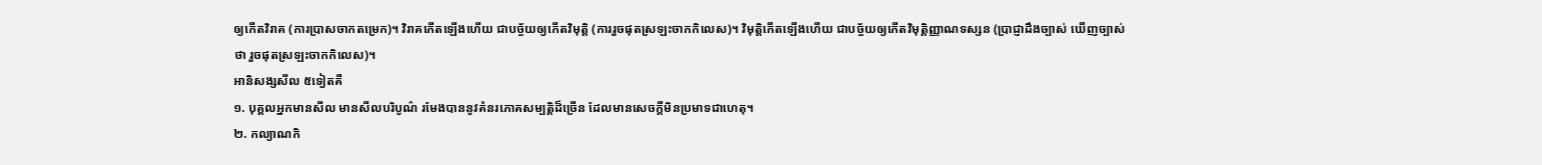ឲ្យកើតវិរាគ (ការប្រាសចាកតម្រេក)។ វិរាគកើតឡើងហើយ ជាបច្ច័យឲ្យកើតវិមុត្តិ (ការរួចផុតស្រឡះចាកកិលេស)។ វិមុត្តិកើតឡើងហើយ ជាបច្ច័យឲ្យកើតវិមុត្តិញ្ញាណទស្សន (ប្រាជ្ញាដឹងច្បាស់ ឃើញច្បាស់ថា រួចផុតស្រឡះចាកកិលេស)។
អានិសង្សសីល ៥ទៀតគឺ
១. បុគ្គលអ្នកមានសីល មានសីលបរិបូណ៌ រមែងបាននូវគំនរភោគសម្បត្តិដ៏ច្រើន ដែលមានសេចក្តីមិនប្រមាទជាហេតុ។
២. កល្យាណកិ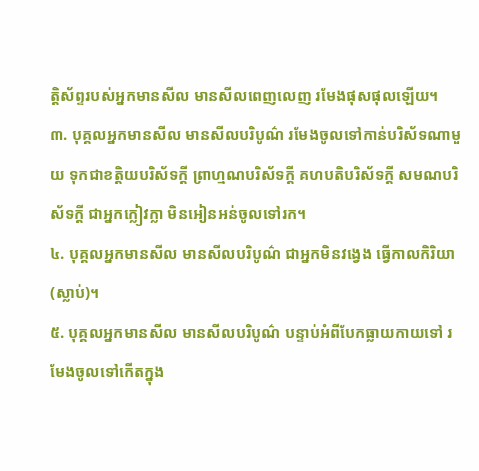ត្តិស័ព្ទរបស់អ្នកមានសីល មានសីលពេញលេញ រមែងផុសផុលឡើយ។
៣. បុគ្គលអ្នកមានសីល មានសីលបរិបូណ៌ រមែងចូលទៅកាន់បរិស័ទណាមួយ ទុកជាខត្តិយបរិស័ទក្តី ព្រាហ្មណបរិស័ទក្តី គហបតិបរិស័ទក្តី សមណបរិស័ទក្តី ជាអ្នកក្លៀវក្លា មិនអៀនអន់ចូលទៅរក។
៤. បុគ្គលអ្នកមានសីល មានសីលបរិបូណ៌ ជាអ្នកមិនវង្វេង ធ្វើកាលកិរិយា (ស្លាប់)។
៥. បុគ្គលអ្នកមានសីល មានសីលបរិបូណ៌ បន្ទាប់អំពីបែកធ្លាយកាយទៅ រមែងចូលទៅកើតក្នុង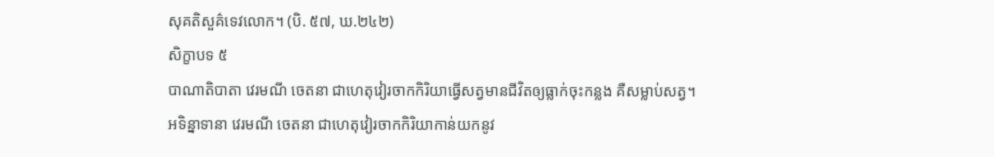សុគតិសួគ៌ទេវលោក។ (បិ. ៥៧, ឃ.២៤២)
សិក្ខាបទ ៥
បាណាតិបាតា វេរមណី ចេតនា ជាហេតុវៀរចាកកិរិយាធ្វើសត្វមានជីវិតឲ្យធ្លាក់ចុះកន្លង គឺសម្លាប់សត្វ។
អទិន្នាទានា វេរមណី ចេតនា ជាហេតុវៀរចាកកិរិយាកាន់យកនូវ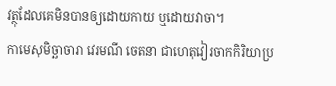វត្ថុដែលគេមិនបានឲ្យដោយកាយ ឬដោយវាចា។
កាមេសុមិច្ឆាចារា វេរមណី ចេតនា ជាហេតុវៀរចាកកិរិយាប្រ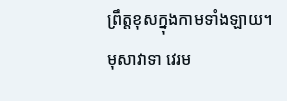ព្រឹត្តខុសក្នុងកាមទាំងឡាយ។
មុសាវាទា វេរម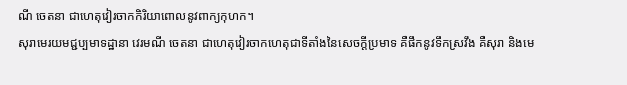ណី ចេតនា ជាហេតុវៀរចាកកិរិយាពោលនូវពាក្យកុហក។
សុរាមេរយមជ្ជប្បមាទដ្ឋានា វេរមណី ចេតនា ជាហេតុវៀរចាកហេតុជាទីតាំងនៃសេចក្តីប្រមាទ គឺផឹកនូវទឹកស្រវឹង គឺសុរា និងមេ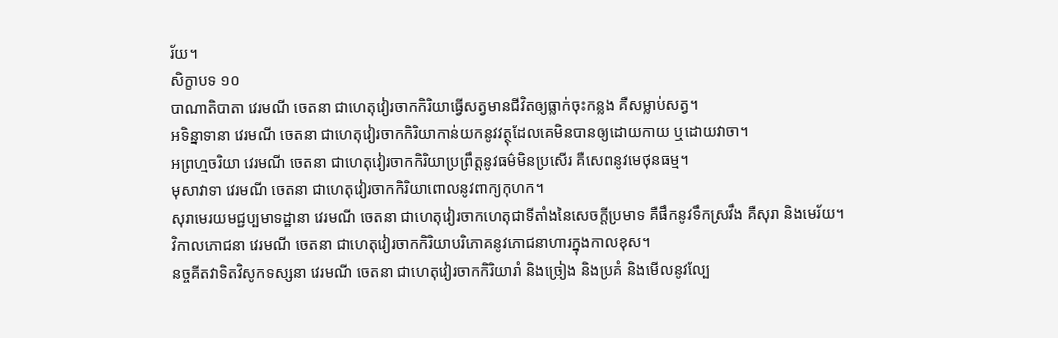រ័យ។
សិក្ខាបទ ១០
បាណាតិបាតា វេរមណី ចេតនា ជាហេតុវៀរចាកកិរិយាធ្វើសត្វមានជីវិតឲ្យធ្លាក់ចុះកន្លង គឺសម្លាប់សត្វ។
អទិន្នាទានា វេរមណី ចេតនា ជាហេតុវៀរចាកកិរិយាកាន់យកនូវវត្ថុដែលគេមិនបានឲ្យដោយកាយ ឬដោយវាចា។
អព្រហ្មចរិយា វេរមណី ចេតនា ជាហេតុវៀរចាកកិរិយាប្រព្រឹត្តនូវធម៌មិនប្រសើរ គឺសេពនូវមេថុនធម្ម។
មុសាវាទា វេរមណី ចេតនា ជាហេតុវៀរចាកកិរិយាពោលនូវពាក្យកុហក។
សុរាមេរយមជ្ជប្បមាទដ្ឋានា វេរមណី ចេតនា ជាហេតុវៀរចាកហេតុជាទីតាំងនៃសេចក្តីប្រមាទ គឺផឹកនូវទឹកស្រវឹង គឺសុរា និងមេរ័យ។
វិកាលភោជនា វេរមណី ចេតនា ជាហេតុវៀរចាកកិរិយាបរិភោគនូវភោជនាហារក្នុងកាលខុស។
នច្ចគីតវាទិតវិសូកទស្សនា វេរមណី ចេតនា ជាហេតុវៀរចាកកិរិយារាំ និងច្រៀង និងប្រគំ និងមើលនូវល្បែ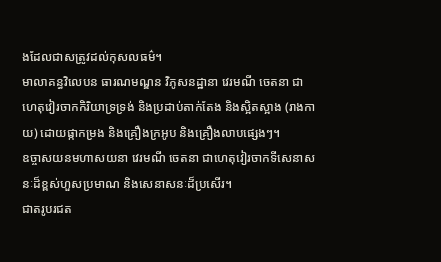ងដែលជាសត្រូវដល់កុសលធម៌។
មាលាគន្ធវិលេបន ធារណមណ្ឌន វិភូសនដ្ឋានា វេរមណី ចេតនា ជាហេតុវៀរចាកកិរិយាទ្រទ្រង់ និងប្រដាប់តាក់តែង និងស្អិតស្អាង (រាងកាយ) ដោយផ្កាកម្រង និងគ្រឿងក្រអូប និងគ្រឿងលាបផ្សេងៗ។
ឧច្ចាសយនមហាសយនា វេរមណី ចេតនា ជាហេតុវៀរចាកទីសេនាសនៈដ៏ខ្ពស់ហួសប្រមាណ និងសេនាសនៈដ៏ប្រសើរ។
ជាតរូបរជត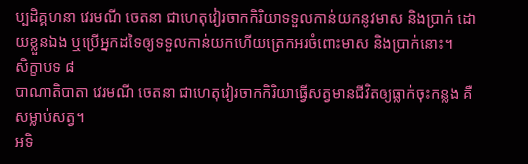ប្បដិគ្គហនា វេរមណី ចេតនា ជាហេតុវៀរចាកកិរិយាទទួលកាន់យកនូវមាស និងប្រាក់ ដោយខ្លួនឯង ឬប្រើអ្នកដទៃឲ្យទទួលកាន់យកហើយត្រេកអរចំពោះមាស និងប្រាក់នោះ។
សិក្ខាបទ ៨
បាណាតិបាតា វេរមណី ចេតនា ជាហេតុវៀរចាកកិរិយាធ្វើសត្វមានជីវិតឲ្យធ្លាក់ចុះកន្លង គឺសម្លាប់សត្វ។
អទិ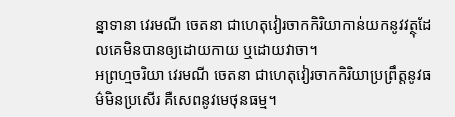ន្នាទានា វេរមណី ចេតនា ជាហេតុវៀរចាកកិរិយាកាន់យកនូវវត្ថុដែលគេមិនបានឲ្យដោយកាយ ឬដោយវាចា។
អព្រហ្មចរិយា វេរមណី ចេតនា ជាហេតុវៀរចាកកិរិយាប្រព្រឹត្តនូវធម៌មិនប្រសើរ គឺសេពនូវមេថុនធម្ម។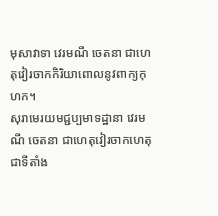មុសាវាទា វេរមណី ចេតនា ជាហេតុវៀរចាកកិរិយាពោលនូវពាក្យកុហក។
សុរាមេរយមជ្ជប្បមាទដ្ឋានា វេរមណី ចេតនា ជាហេតុវៀរចាកហេតុជាទីតាំង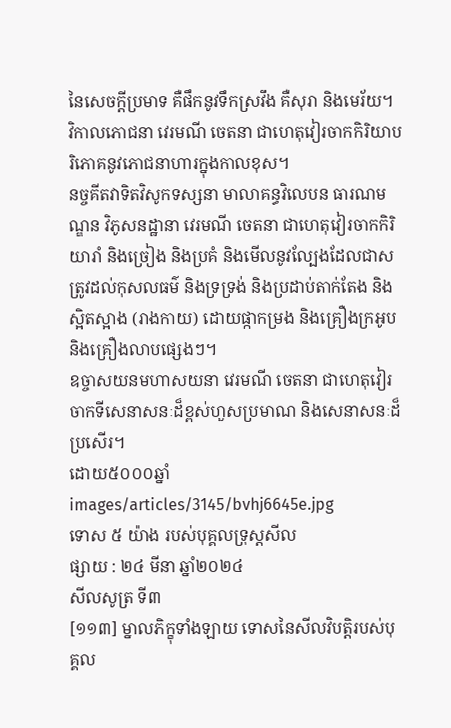នៃសេចក្តីប្រមាទ គឺផឹកនូវទឹកស្រវឹង គឺសុរា និងមេរ័យ។
វិកាលភោជនា វេរមណី ចេតនា ជាហេតុវៀរចាកកិរិយាបរិភោគនូវភោជនាហារក្នុងកាលខុស។
នច្ចគីតវាទិតវិសូកទស្សនា មាលាគន្ធវិលេបន ធារណមណ្ឌន វិភូសនដ្ឋានា វេរមណី ចេតនា ជាហេតុវៀរចាកកិរិយារាំ និងច្រៀង និងប្រគំ និងមើលនូវល្បែងដែលជាសត្រូវដល់កុសលធម៌ និងទ្រទ្រង់ និងប្រដាប់តាក់តែង និងស្អិតស្អាង (រាងកាយ) ដោយផ្កាកម្រង និងគ្រឿងក្រអូប និងគ្រឿងលាបផ្សេងៗ។
ឧច្ចាសយនមហាសយនា វេរមណី ចេតនា ជាហេតុវៀរចាកទីសេនាសនៈដ៏ខ្ពស់ហួសប្រមាណ និងសេនាសនៈដ៏ប្រសើរ។
ដោយ៥០០០ឆ្នាំ
images/articles/3145/bvhj6645e.jpg
ទោស ៥ យ៉ាង របស់បុគ្គលទ្រុស្តសីល
ផ្សាយ : ២៤ មីនា ឆ្នាំ២០២៤
សីលសូត្រ ទី៣
[១១៣] ម្នាលភិក្ខុទាំងឡាយ ទោសនៃសីលវិបត្តិរបស់បុគ្គល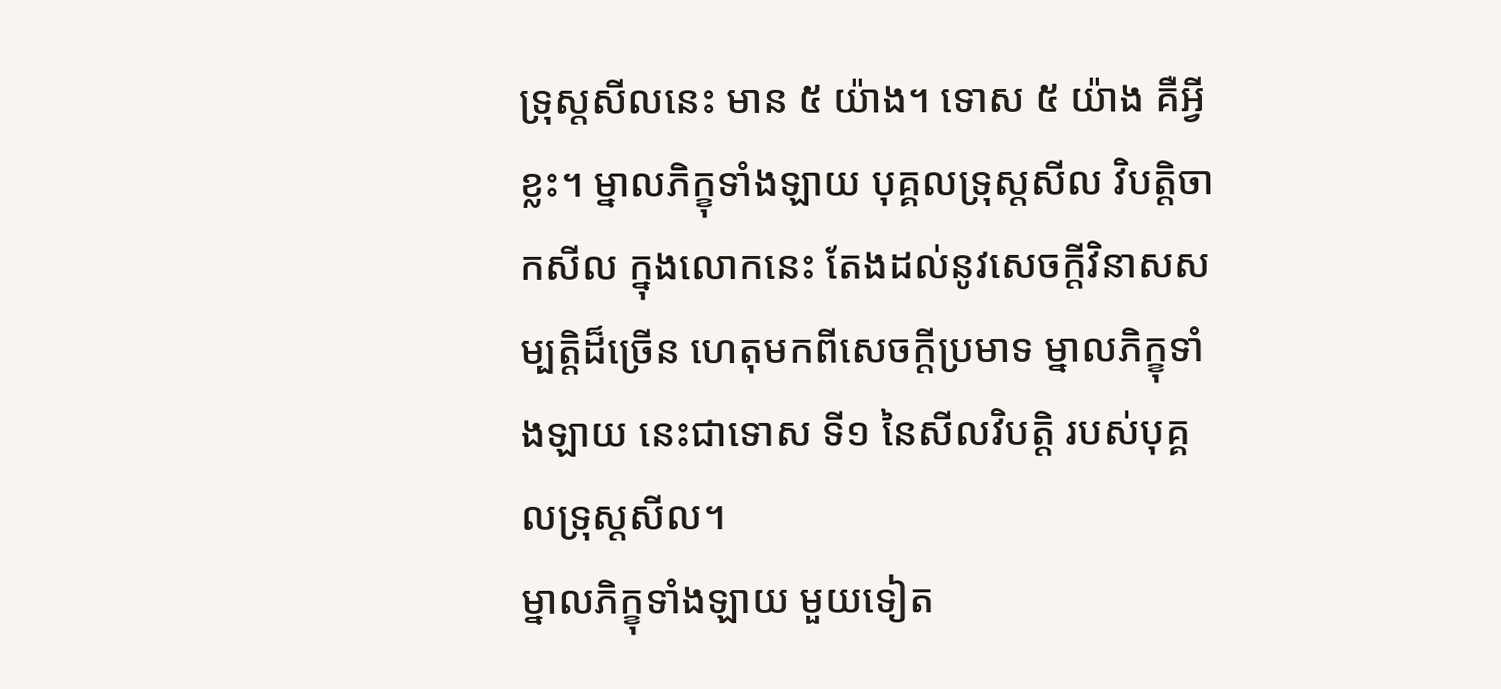ទ្រុស្តសីលនេះ មាន ៥ យ៉ាង។ ទោស ៥ យ៉ាង គឺអ្វីខ្លះ។ ម្នាលភិក្ខុទាំងឡាយ បុគ្គលទ្រុស្តសីល វិបត្តិចាកសីល ក្នុងលោកនេះ តែងដល់នូវសេចក្តីវិនាសសម្បត្តិដ៏ច្រើន ហេតុមកពីសេចក្តីប្រមាទ ម្នាលភិក្ខុទាំងឡាយ នេះជាទោស ទី១ នៃសីលវិបត្តិ របស់បុគ្គលទ្រុស្តសីល។
ម្នាលភិក្ខុទាំងឡាយ មួយទៀត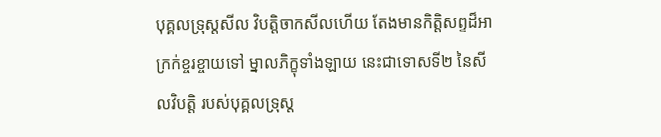បុគ្គលទ្រុស្តសីល វិបត្តិចាកសីលហើយ តែងមានកិត្តិសព្ទដ៏អាក្រក់ខ្ចរខ្ចាយទៅ ម្នាលភិក្ខុទាំងឡាយ នេះជាទោសទី២ នៃសីលវិបត្តិ របស់បុគ្គលទ្រុស្ត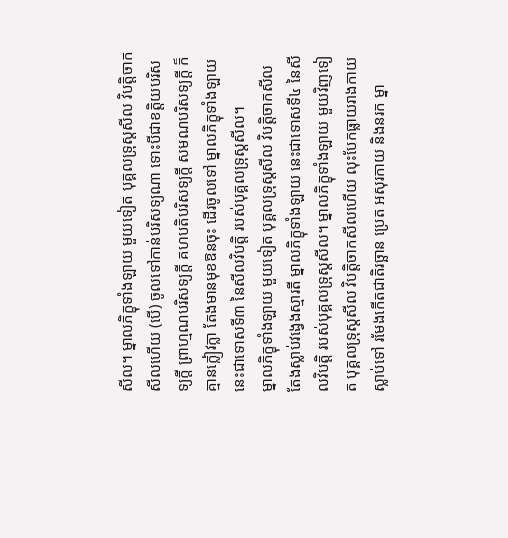សីល។ ម្នាលភិក្ខុទាំងឡាយ មួយទៀត បុគ្គលទ្រុស្តសីល វិបត្តិចាកសីលហើយ (បើ) ចូលទៅកាន់បរិសទ្យណា ទោះបីជាខត្តិយបរិសទ្យក្តី ព្រាហ្មណបរិសទ្យក្តី គហបតិបរិសទ្យក្តី សមណបរិសទ្យក្តី ក៏គ្មានក្លៀវក្លា តែងមានមុខឱនចុះ ដើរចូលទៅ ម្នាលភិក្ខុទាំងឡាយ នេះជាទោសទី៣ នៃសីលវិបត្តិ របស់បុគ្គលទ្រុស្តសីល។
ម្នាលភិក្ខុទាំងឡាយ មួយទៀត បុគ្គលទ្រុស្តសីល វិបត្តិចាកសីល តែងស្លាប់វង្វេងស្មារតី ម្នាលភិក្ខុទាំងឡាយ នេះជាទោសទី៤ នៃសីលវិបត្តិ របស់បុគ្គលទ្រុស្តសីល។ ម្នាលភិក្ខុទាំងឡាយ មួយវិញទៀត បុគ្គលទ្រុស្តសីល វិបត្តិចាកសីលហើយ លុះបែកធ្លាយរាងកាយស្លាប់ទៅ រមែងកើតជាតិរច្ឆាន ប្រេត អសុរកាយ និងនរក ម្នា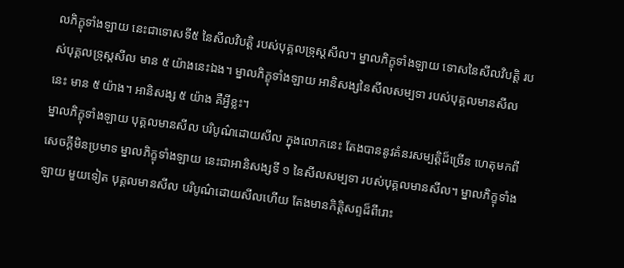លភិក្ខុទាំងឡាយ នេះជាទោសទី៥ នៃសីលវិបត្តិ របស់បុគ្គលទ្រុស្តសីល។ ម្នាលភិក្ខុទាំងឡាយ ទោសនៃសីលវិបត្តិ របស់បុគ្គលទ្រុស្តសីល មាន ៥ យ៉ាងនេះឯង។ ម្នាលភិក្ខុទាំងឡាយ អានិសង្សនៃសីលសម្បទា របស់បុគ្គលមានសីលនេះ មាន ៥ យ៉ាង។ អានិសង្ស ៥ យ៉ាង គឺអ្វីខ្លះ។
ម្នាលភិក្ខុទាំងឡាយ បុគ្គលមានសីល បរិបូណ៌ដោយសីល ក្នុងលោកនេះ តែងបាននូវគំនរសម្បត្តិដ៏ច្រើន ហេតុមកពីសេចក្តីមិនប្រមាទ ម្នាលភិក្ខុទាំងឡាយ នេះជាអានិសង្សទី ១ នៃសីលសម្បទា របស់បុគ្គលមានសីល។ ម្នាលភិក្ខុទាំងឡាយ មួយទៀត បុគ្គលមានសីល បរិបូណ៌ដោយសីលហើយ តែងមានកិត្តិសព្ទដ៏ពីរោះ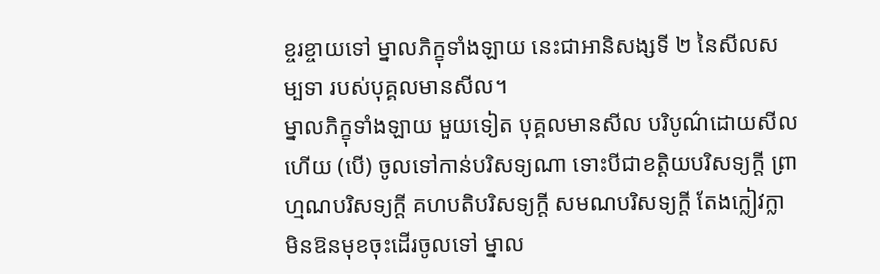ខ្ចរខ្ចាយទៅ ម្នាលភិក្ខុទាំងឡាយ នេះជាអានិសង្សទី ២ នៃសីលសម្បទា របស់បុគ្គលមានសីល។
ម្នាលភិក្ខុទាំងឡាយ មួយទៀត បុគ្គលមានសីល បរិបូណ៌ដោយសីលហើយ (បើ) ចូលទៅកាន់បរិសទ្យណា ទោះបីជាខត្តិយបរិសទ្យក្តី ព្រាហ្មណបរិសទ្យក្តី គហបតិបរិសទ្យក្តី សមណបរិសទ្យក្តី តែងក្លៀវក្លា មិនឱនមុខចុះដើរចូលទៅ ម្នាល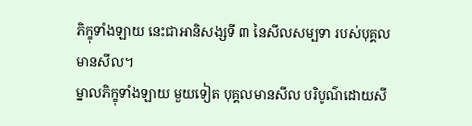ភិក្ខុទាំងឡាយ នេះជាអានិសង្សទី ៣ នៃសីលសម្បទា របស់បុគ្គលមានសីល។
ម្នាលភិក្ខុទាំងឡាយ មួយទៀត បុគ្គលមានសីល បរិបូណ៌ដោយសី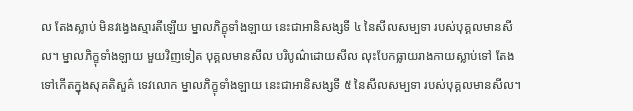ល តែងស្លាប់ មិនវង្វេងស្មារតីឡើយ ម្នាលភិក្ខុទាំងឡាយ នេះជាអានិសង្សទី ៤ នៃសីលសម្បទា របស់បុគ្គលមានសីល។ ម្នាលភិក្ខុទាំងឡាយ មួយវិញទៀត បុគ្គលមានសីល បរិបូណ៌ដោយសីល លុះបែកធ្លាយរាងកាយស្លាប់ទៅ តែងទៅកើតក្នុងសុគតិសួគ៌ ទេវលោក ម្នាលភិក្ខុទាំងឡាយ នេះជាអានិសង្សទី ៥ នៃសីលសម្បទា របស់បុគ្គលមានសីល។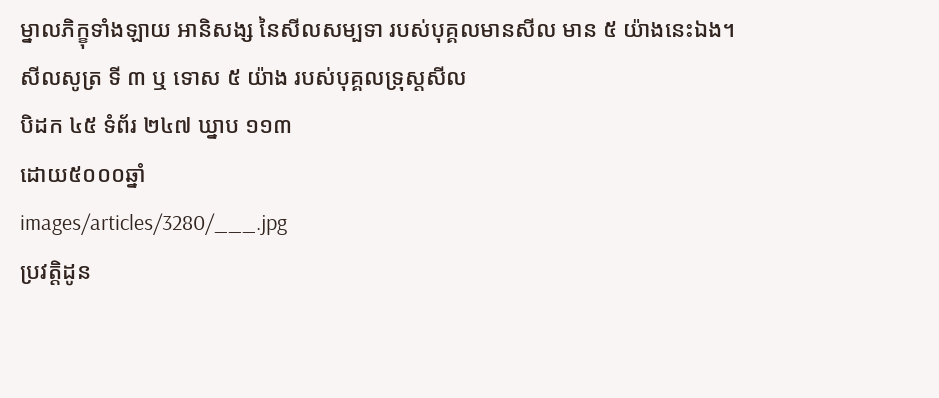ម្នាលភិក្ខុទាំងឡាយ អានិសង្ស នៃសីលសម្បទា របស់បុគ្គលមានសីល មាន ៥ យ៉ាងនេះឯង។
សីលសូត្រ ទី ៣ ឬ ទោស ៥ យ៉ាង របស់បុគ្គលទ្រុស្តសីល
បិដក ៤៥ ទំព័រ ២៤៧ ឃ្នាប ១១៣
ដោយ៥០០០ឆ្នាំ
images/articles/3280/___.jpg
ប្រវត្តិដូន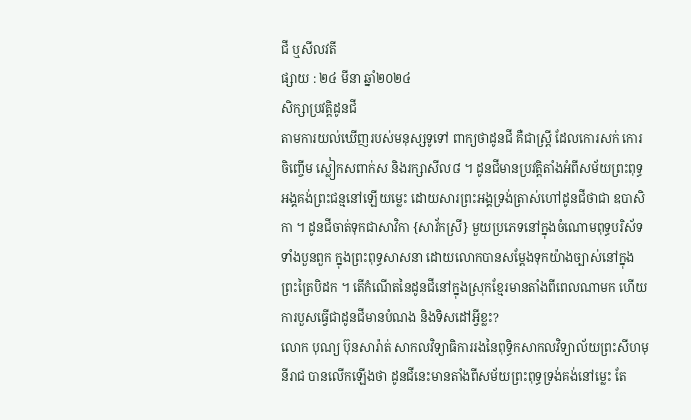ជី ឬសីលវតី
ផ្សាយ : ២៤ មីនា ឆ្នាំ២០២៤
សិក្សាប្រវត្តិដូនជី
តាមការយល់ឃើញរបស់មនុស្សទូទៅ ពាក្យថាដូនជី គឺជាស្ត្រី ដែលកោរសក់ កោរចិញ្ចើម ស្លៀកសពាក់ស និងរក្សាសីល៨ ។ ដូនជីមានប្រវត្តិតាំងអំពីសម័យព្រះពុទ្ធអង្គគង់ព្រះជន្មនៅឡើយម្លេះ ដោយសារព្រះអង្គទ្រង់ត្រាស់ហៅដូនជីថាជា ឧបាសិកា ។ ដូនជីចាត់ទុកជាសាវិកា {សាវ័កស្រី} មួយប្រភេទនៅក្នុងចំណោមពុទ្ធបរិស័ទទាំងបួនពួក ក្នុងព្រះពុទ្ធសាសនា ដោយលោកបានសម្តែងទុកយ៉ាងច្បាស់នៅក្នុងព្រះត្រៃបិដក ។ តើកំណើតនៃដូនជីនៅក្នុងស្រុកខ្មែរមានតាំងពីពេលណាមក ហើយការបួសធ្វើជាដូនជីមានបំណង និងទិសដៅអ្វីខ្លះ?
លោក បុណ្យ ប៊ុនសារ៉ាត់ សាកលវិទ្យាធិការរងនៃពុទ្ធិកសាកលវិទ្យាល័យព្រះសីហមុនីរាជ បានលើកឡើងថា ដូនជីនេះមានតាំងពីសម័យព្រះពុទ្ធទ្រង់គង់នៅម្លេះ តែ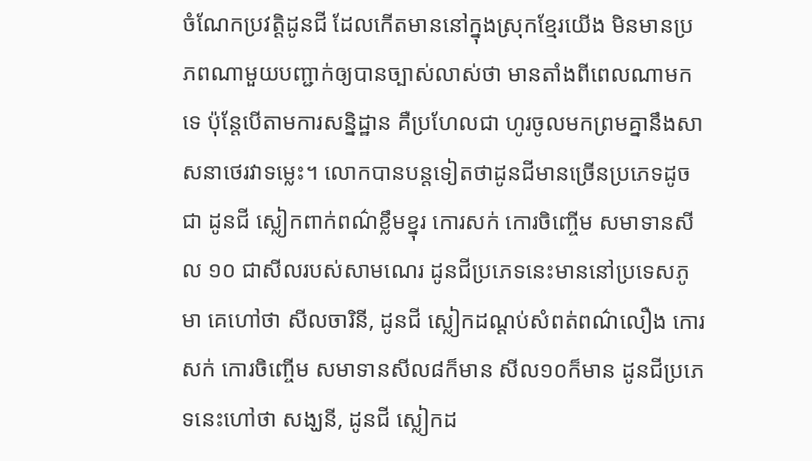ចំណែកប្រវត្តិដូនជី ដែលកើតមាននៅក្នុងស្រុកខ្មែរយើង មិនមានប្រភពណាមួយបញ្ជាក់ឲ្យបានច្បាស់លាស់ថា មានតាំងពីពេលណាមកទេ ប៉ុន្តែបើតាមការសន្និដ្ឋាន គឺប្រហែលជា ហូរចូលមកព្រមគ្នានឹងសាសនាថេរវាទម្លេះ។ លោកបានបន្តទៀតថាដូនជីមានច្រើនប្រភេទដូចជា ដូនជី ស្លៀកពាក់ពណ៌ខ្លឹមខ្នុរ កោរសក់ កោរចិញ្ចើម សមាទានសីល ១០ ជាសីលរបស់សាមណេរ ដូនជីប្រភេទនេះមាននៅប្រទេសភូមា គេហៅថា សីលចារិនី, ដូនជី ស្លៀកដណ្តប់សំពត់ពណ៌លឿង កោរសក់ កោរចិញ្ចើម សមាទានសីល៨ក៏មាន សីល១០ក៏មាន ដូនជីប្រភេទនេះហៅថា សង្ឃនី, ដូនជី ស្លៀកដ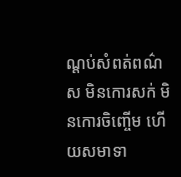ណ្តប់សំពត់ពណ៌ស មិនកោរសក់ មិនកោរចិញ្ចើម ហើយសមាទា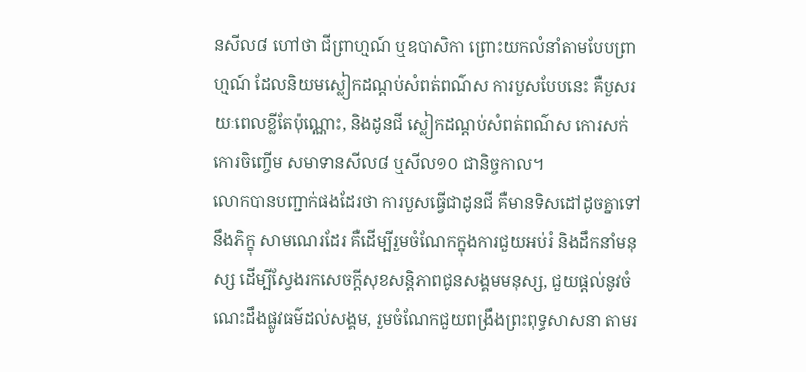នសីល៨ ហៅថា ជីព្រាហ្មណ៍ ឬឧបាសិកា ព្រោះយកលំនាំតាមបែបព្រាហ្មណ៍ ដែលនិយមស្លៀកដណ្តប់សំពត់ពណ៌ស ការបួសបែបនេះ គឺបួសរយៈពេលខ្លីតែប៉ុណ្ណោះ, និងដូនជី ស្លៀកដណ្តប់សំពត់ពណ៌ស កោរសក់ កោរចិញ្ចើម សមាទានសីល៨ ឬសីល១០ ជានិច្ចកាល។
លោកបានបញ្ជាក់ផងដែរថា ការបួសធ្វើជាដូនជី គឺមានទិសដៅដូចគ្នាទៅនឹងភិក្ខុ សាមណេរដែរ គឺដើម្បីរួមចំណែកក្នុងការជួយអប់រំ និងដឹកនាំមនុស្ស ដើម្បីស្វែងរកសេចក្តីសុខសន្តិភាពជូនសង្គមមនុស្ស, ជួយផ្តល់នូវចំណេះដឹងផ្លូវធម៌ដល់សង្គម, រួមចំណែកជួយពង្រឹងព្រះពុទ្ធសាសនា តាមរ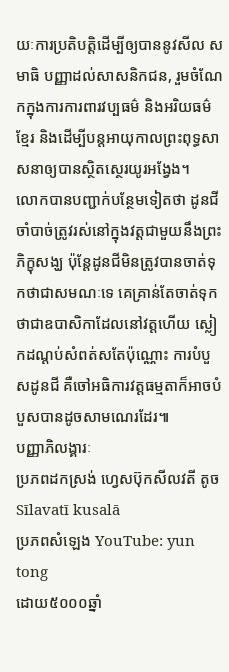យៈការប្រតិបត្តិដើម្បីឲ្យបាននូវសីល សមាធិ បញ្ញាដល់សាសនិកជន, រួមចំណែកក្នុងការការពារវប្បធម៌ និងអរិយធម៌ខ្មែរ និងដើម្បីបន្តអាយុកាលព្រះពុទ្ធសាសនាឲ្យបានស្ថិតស្ថេរយូរអង្វែង។
លោកបានបញ្ជាក់បន្ថែមទៀតថា ដូនជីចាំបាច់ត្រូវរស់នៅក្នុងវត្តជាមួយនឹងព្រះភិក្ខុសង្ឃ ប៉ុន្តែដូនជីមិនត្រូវបានចាត់ទុកថាជាសមណៈទេ គេគ្រាន់តែចាត់ទុកថាជាឧបាសិកាដែលនៅវត្តហើយ ស្លៀកដណ្តប់សំពត់សតែប៉ុណ្ណោះ ការបំបួសដូនជី គឺចៅអធិការវត្តធម្មតាក៏អាចបំបួសបានដូចសាមណេរដែរ៕
បញ្ញាភិលង្គារៈ
ប្រភពដកស្រង់ ហ្វេសប៊ុកសីលវតី តូច Sīlavatī kusalā
ប្រភពសំឡេង YouTube: yun tong
ដោយ៥០០០ឆ្នាំ